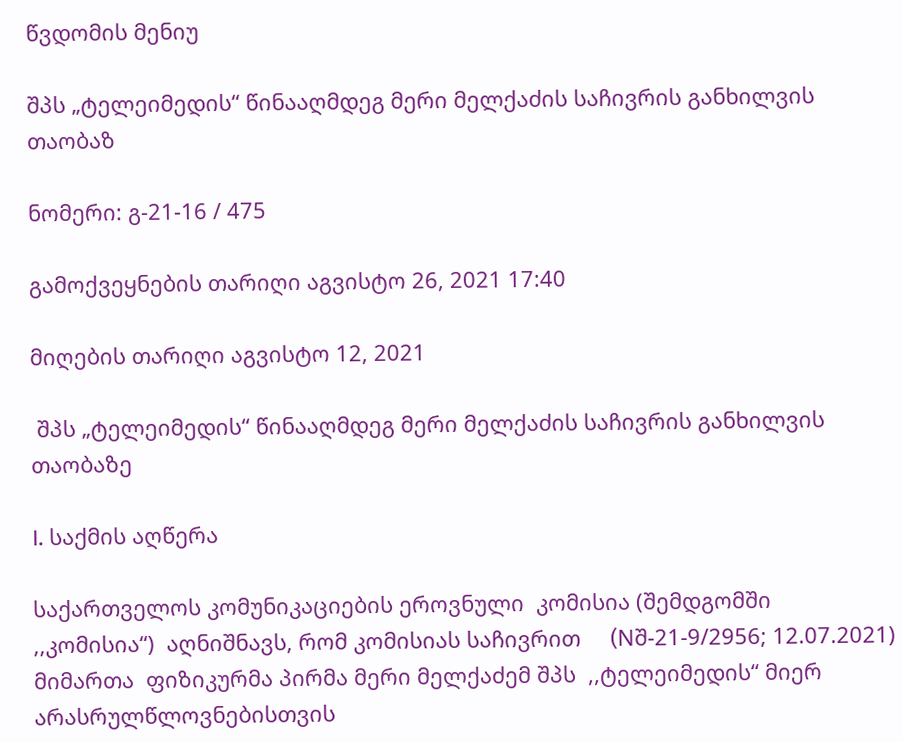წვდომის მენიუ

შპს „ტელეიმედის“ წინააღმდეგ მერი მელქაძის საჩივრის განხილვის თაობაზ

ნომერი: გ-21-16 / 475

გამოქვეყნების თარიღი აგვისტო 26, 2021 17:40

მიღების თარიღი აგვისტო 12, 2021

 შპს „ტელეიმედის“ წინააღმდეგ მერი მელქაძის საჩივრის განხილვის თაობაზე

I. საქმის აღწერა

საქართველოს კომუნიკაციების ეროვნული  კომისია (შემდგომში ,,კომისია“)  აღნიშნავს, რომ კომისიას საჩივრით     (Nშ-21-9/2956; 12.07.2021) მიმართა  ფიზიკურმა პირმა მერი მელქაძემ შპს  ,,ტელეიმედის“ მიერ არასრულწლოვნებისთვის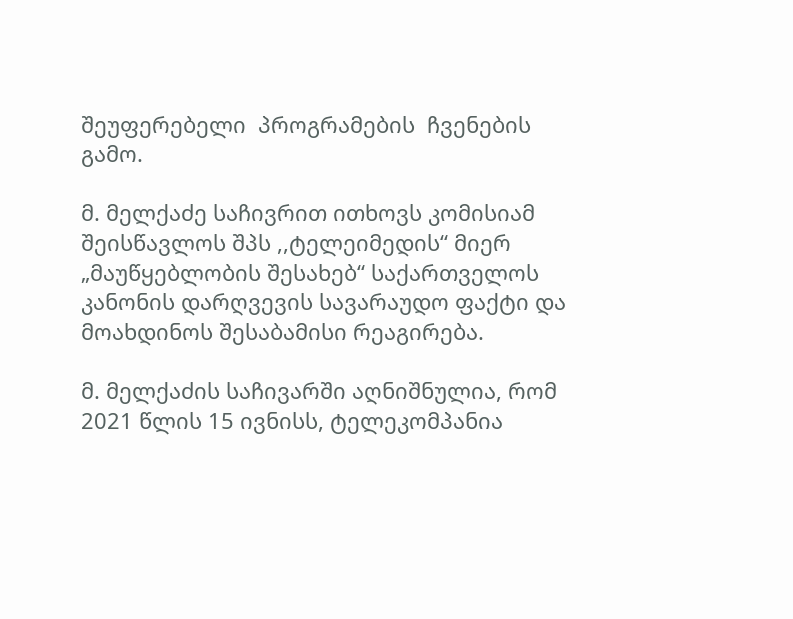შეუფერებელი  პროგრამების  ჩვენების გამო.

მ. მელქაძე საჩივრით ითხოვს კომისიამ შეისწავლოს შპს ,,ტელეიმედის“ მიერ „მაუწყებლობის შესახებ“ საქართველოს  კანონის დარღვევის სავარაუდო ფაქტი და  მოახდინოს შესაბამისი რეაგირება.

მ. მელქაძის საჩივარში აღნიშნულია, რომ  2021 წლის 15 ივნისს, ტელეკომპანია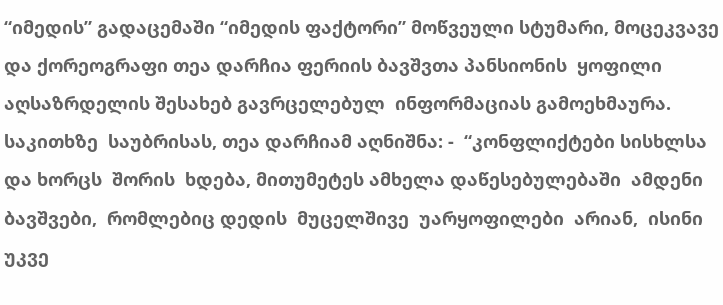“იმედის” გადაცემაში “იმედის ფაქტორი” მოწვეული სტუმარი, მოცეკვავე და ქორეოგრაფი თეა დარჩია ფერიის ბავშვთა პანსიონის  ყოფილი აღსაზრდელის შესახებ გავრცელებულ  ინფორმაციას გამოეხმაურა. საკითხზე  საუბრისას, თეა დარჩიამ აღნიშნა: -  “კონფლიქტები სისხლსა და ხორცს  შორის  ხდება, მითუმეტეს ამხელა დაწესებულებაში  ამდენი  ბავშვები,  რომლებიც დედის  მუცელშივე  უარყოფილები  არიან,  ისინი  უკვე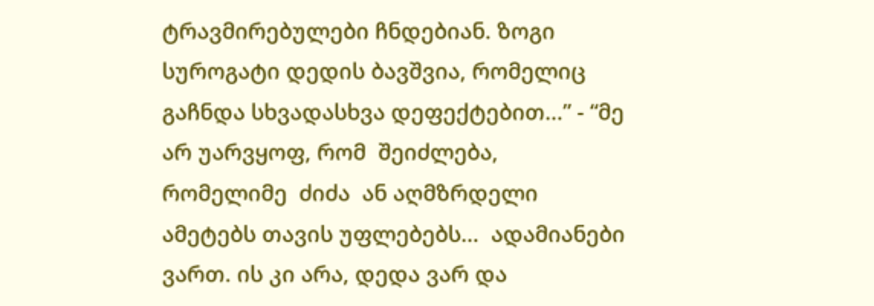ტრავმირებულები ჩნდებიან. ზოგი სუროგატი დედის ბავშვია, რომელიც გაჩნდა სხვადასხვა დეფექტებით…” - “მე არ უარვყოფ, რომ  შეიძლება,  რომელიმე  ძიძა  ან აღმზრდელი ამეტებს თავის უფლებებს…  ადამიანები ვართ. ის კი არა, დედა ვარ და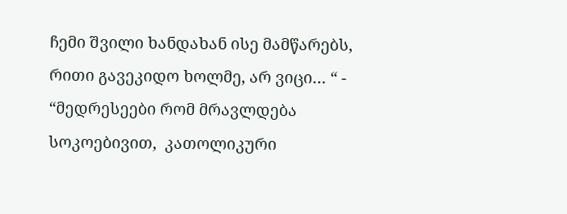ჩემი შვილი ხანდახან ისე მამწარებს, რითი გავეკიდო ხოლმე, არ ვიცი… “ -  “მედრესეები რომ მრავლდება სოკოებივით,  კათოლიკური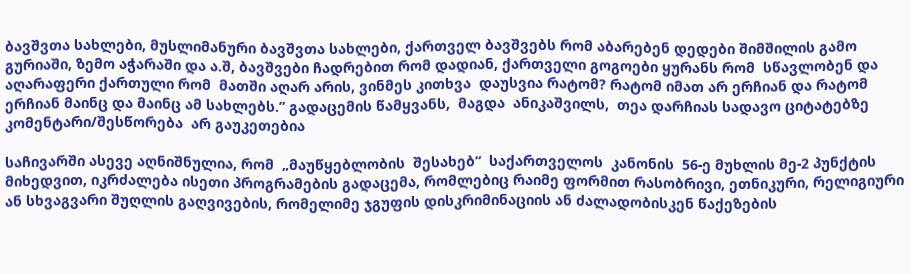ბავშვთა სახლები, მუსლიმანური ბავშვთა სახლები, ქართველ ბავშვებს რომ აბარებენ დედები შიმშილის გამო გურიაში, ზემო აჭარაში და ა.შ, ბავშვები ჩადრებით რომ დადიან, ქართველი გოგოები ყურანს რომ  სწავლობენ და აღარაფერი ქართული რომ  მათში აღარ არის, ვინმეს კითხვა  დაუსვია რატომ? რატომ იმათ არ ერჩიან და რატომ ერჩიან მაინც და მაინც ამ სახლებს.” გადაცემის წამყვანს,  მაგდა  ანიკაშვილს,  თეა დარჩიას სადავო ციტატებზე  კომენტარი/შესწორება  არ გაუკეთებია

საჩივარში ასევე აღნიშნულია, რომ  „მაუწყებლობის  შესახებ“  საქართველოს  კანონის  56-ე მუხლის მე-2 პუნქტის მიხედვით, იკრძალება ისეთი პროგრამების გადაცემა, რომლებიც რაიმე ფორმით რასობრივი, ეთნიკური, რელიგიური ან სხვაგვარი შუღლის გაღვივების, რომელიმე ჯგუფის დისკრიმინაციის ან ძალადობისკენ წაქეზების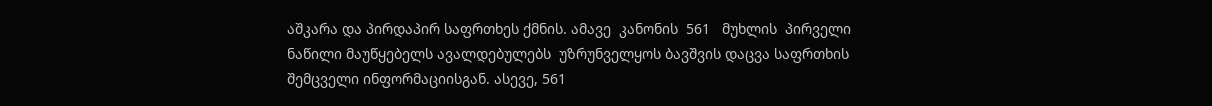აშკარა და პირდაპირ საფრთხეს ქმნის. ამავე  კანონის  561   მუხლის  პირველი ნაწილი მაუწყებელს ავალდებულებს  უზრუნველყოს ბავშვის დაცვა საფრთხის  შემცველი ინფორმაციისგან. ასევე, 561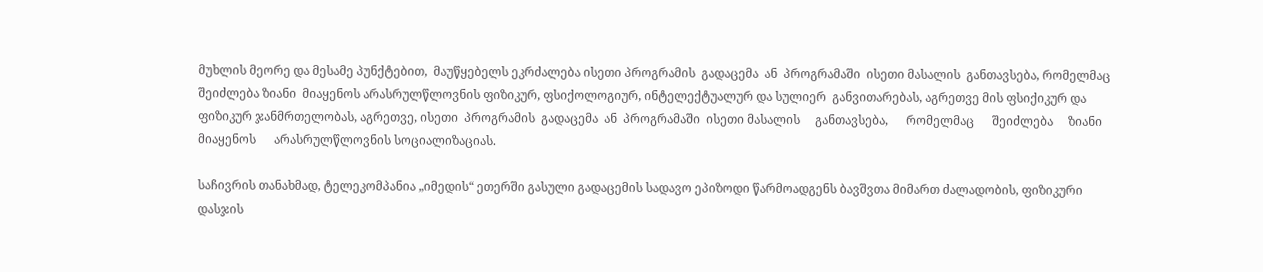მუხლის მეორე და მესამე პუნქტებით,  მაუწყებელს ეკრძალება ისეთი პროგრამის  გადაცემა  ან  პროგრამაში  ისეთი მასალის  განთავსება, რომელმაც შეიძლება ზიანი  მიაყენოს არასრულწლოვნის ფიზიკურ, ფსიქოლოგიურ, ინტელექტუალურ და სულიერ  განვითარებას, აგრეთვე მის ფსიქიკურ და ფიზიკურ ჯანმრთელობას, აგრეთვე, ისეთი  პროგრამის  გადაცემა  ან  პროგრამაში  ისეთი მასალის     განთავსება,      რომელმაც      შეიძლება     ზიანი      მიაყენოს      არასრულწლოვნის სოციალიზაციას.

საჩივრის თანახმად, ტელეკომპანია „იმედის“ ეთერში გასული გადაცემის სადავო ეპიზოდი წარმოადგენს ბავშვთა მიმართ ძალადობის, ფიზიკური დასჯის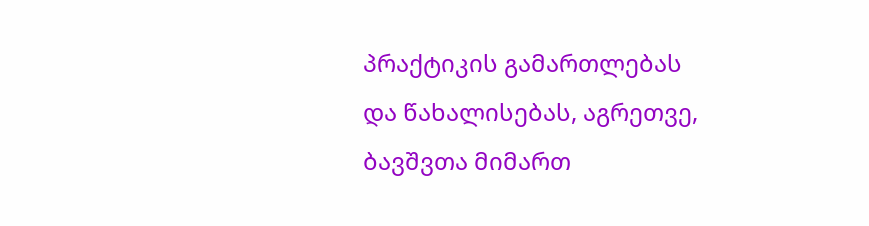პრაქტიკის გამართლებას და წახალისებას, აგრეთვე, ბავშვთა მიმართ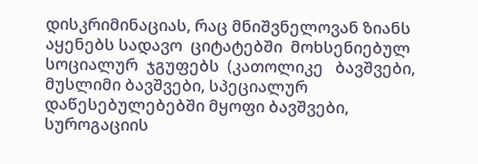დისკრიმინაციას, რაც მნიშვნელოვან ზიანს აყენებს სადავო  ციტატებში  მოხსენიებულ   სოციალურ  ჯგუფებს  (კათოლიკე   ბავშვები,   მუსლიმი ბავშვები, სპეციალურ დაწესებულებებში მყოფი ბავშვები, სუროგაციის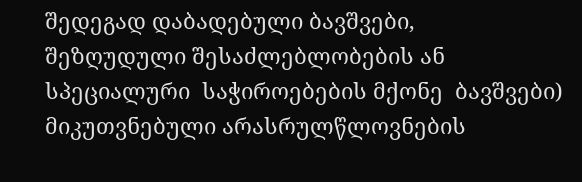შედეგად დაბადებული ბავშვები,  შეზღუდული შესაძლებლობების ან  სპეციალური  საჭიროებების მქონე  ბავშვები) მიკუთვნებული არასრულწლოვნების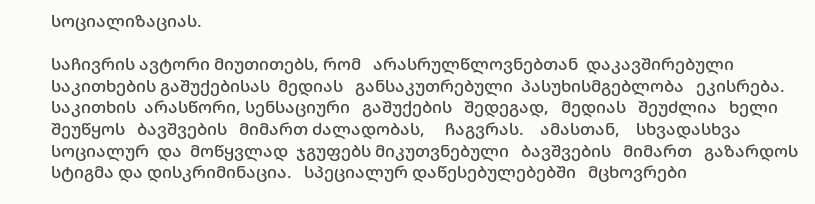სოციალიზაციას.

საჩივრის ავტორი მიუთითებს, რომ   არასრულწლოვნებთან  დაკავშირებული   საკითხების გაშუქებისას  მედიას   განსაკუთრებული  პასუხისმგებლობა   ეკისრება.   საკითხის  არასწორი, სენსაციური   გაშუქების   შედეგად,   მედიას   შეუძლია   ხელი   შეუწყოს   ბავშვების   მიმართ ძალადობას,     ჩაგვრას.    ამასთან,    სხვადასხვა     სოციალურ  და  მოწყვლად  ჯგუფებს მიკუთვნებული   ბავშვების   მიმართ   გაზარდოს სტიგმა და დისკრიმინაცია.   სპეციალურ დაწესებულებებში   მცხოვრები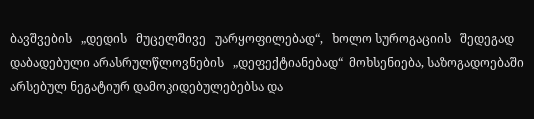ბავშვების   „დედის   მუცელშივე   უარყოფილებად“,   ხოლო სუროგაციის   შედეგად დაბადებული არასრულწლოვნების   „დეფექტიანებად“  მოხსენიება, საზოგადოებაში არსებულ ნეგატიურ დამოკიდებულებებსა და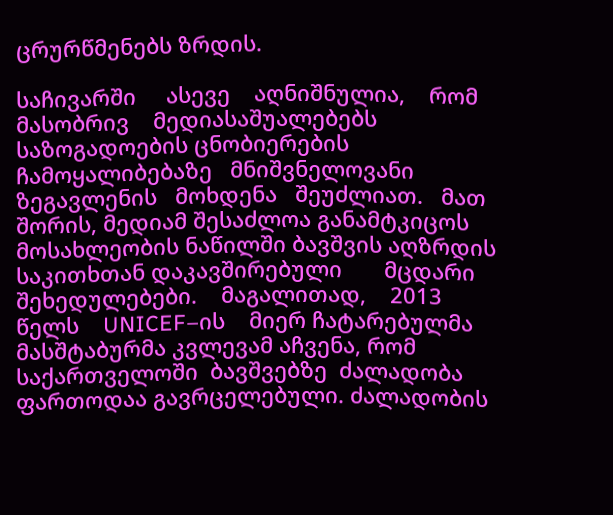ცრურწმენებს ზრდის.

საჩივარში     ასევე    აღნიშნულია,    რომ     მასობრივ    მედიასაშუალებებს     საზოგადოების ცნობიერების   ჩამოყალიბებაზე   მნიშვნელოვანი   ზეგავლენის   მოხდენა   შეუძლიათ.   მათ შორის, მედიამ შესაძლოა განამტკიცოს მოსახლეობის ნაწილში ბავშვის აღზრდის საკითხთან დაკავშირებული       მცდარი    შეხედულებები.    მაგალითად,    2013    წელს    UNICEF–ის    მიერ ჩატარებულმა   მასშტაბურმა კვლევამ აჩვენა, რომ   საქართველოში  ბავშვებზე  ძალადობა ფართოდაა გავრცელებული. ძალადობის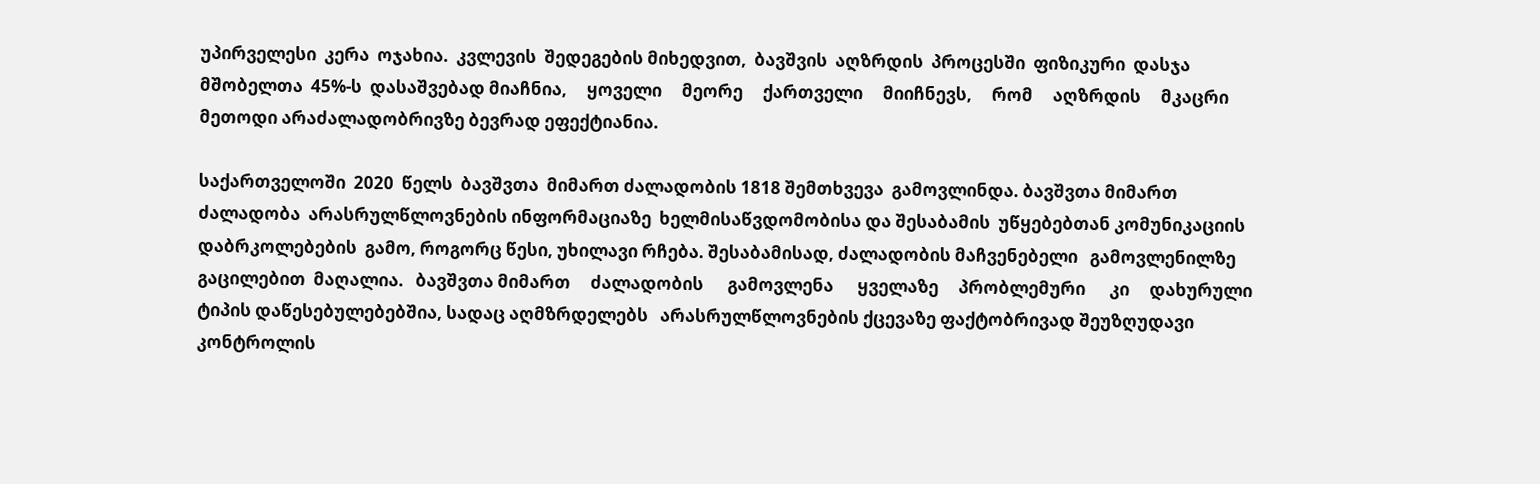უპირველესი  კერა  ოჯახია.  კვლევის  შედეგების მიხედვით,  ბავშვის  აღზრდის  პროცესში  ფიზიკური  დასჯა  მშობელთა  45%-ს  დასაშვებად მიაჩნია,     ყოველი     მეორე     ქართველი     მიიჩნევს,     რომ     აღზრდის     მკაცრი     მეთოდი არაძალადობრივზე ბევრად ეფექტიანია.

საქართველოში  2020  წელს  ბავშვთა  მიმართ ძალადობის 1818 შემთხვევა  გამოვლინდა. ბავშვთა მიმართ ძალადობა  არასრულწლოვნების ინფორმაციაზე  ხელმისაწვდომობისა და შესაბამის  უწყებებთან კომუნიკაციის დაბრკოლებების  გამო, როგორც წესი, უხილავი რჩება. შესაბამისად, ძალადობის მაჩვენებელი   გამოვლენილზე  გაცილებით  მაღალია.   ბავშვთა მიმართ     ძალადობის      გამოვლენა      ყველაზე     პრობლემური      კი     დახურული     ტიპის დაწესებულებებშია, სადაც აღმზრდელებს   არასრულწლოვნების ქცევაზე ფაქტობრივად შეუზღუდავი კონტროლის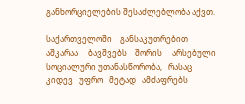განხორციელების შესაძლებლობა აქვთ.

საქართველოში    განსაკუთრებით     აშკარაა     ბავშვებს    შორის     არსებული     სოციალური უთანასწორობა,   რასაც   კიდევ   უფრო   მეტად   ამძაფრებს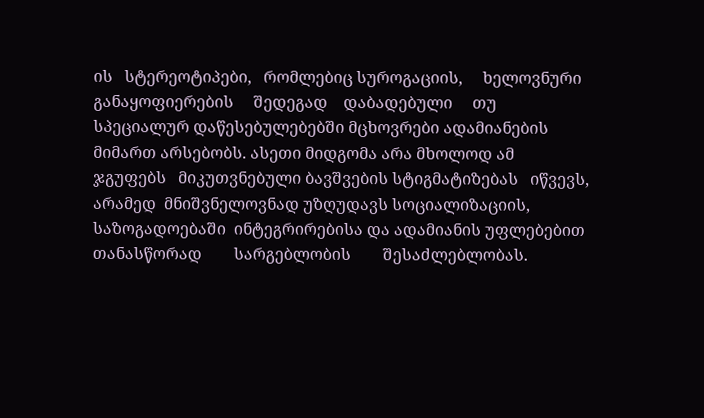ის   სტერეოტიპები,   რომლებიც სუროგაციის,     ხელოვნური     განაყოფიერების     შედეგად    დაბადებული     თუ    სპეციალურ დაწესებულებებში მცხოვრები ადამიანების მიმართ არსებობს. ასეთი მიდგომა არა მხოლოდ ამ  ჯგუფებს   მიკუთვნებული ბავშვების სტიგმატიზებას   იწვევს,  არამედ  მნიშვნელოვნად უზღუდავს სოციალიზაციის, საზოგადოებაში  ინტეგრირებისა და ადამიანის უფლებებით თანასწორად        სარგებლობის        შესაძლებლობას.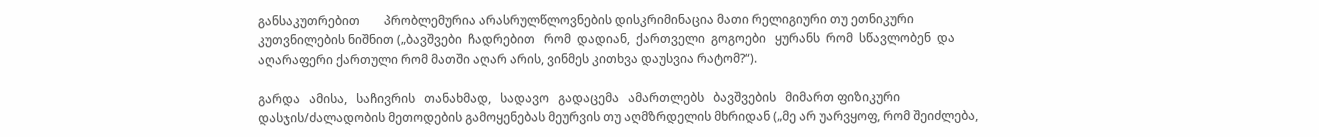განსაკუთრებით        პრობლემურია არასრულწლოვნების დისკრიმინაცია მათი რელიგიური თუ ეთნიკური კუთვნილების ნიშნით („ბავშვები  ჩადრებით   რომ  დადიან,  ქართველი  გოგოები   ყურანს  რომ  სწავლობენ  და აღარაფერი ქართული რომ მათში აღარ არის, ვინმეს კითხვა დაუსვია რატომ?“).

გარდა   ამისა,   საჩივრის   თანახმად,   სადავო   გადაცემა   ამართლებს   ბავშვების   მიმართ ფიზიკური დასჯის/ძალადობის მეთოდების გამოყენებას მეურვის თუ აღმზრდელის მხრიდან („მე არ უარვყოფ, რომ შეიძლება,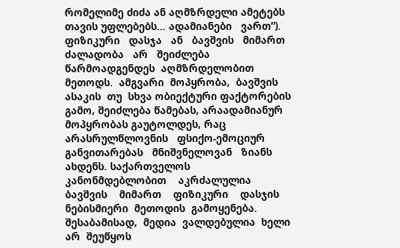რომელიმე ძიძა ან აღმზრდელი ამეტებს თავის უფლებებს… ადამიანები   ვართ“).   ფიზიკური   დასჯა   ან   ბავშვის   მიმართ   ძალადობა   არ   შეიძლება წარმოადგენდეს  აღმზრდელობით  მეთოდს.  ამგვარი  მოპყრობა,  ბავშვის  ასაკის  თუ  სხვა ობიექტური ფაქტორების  გამო, შეიძლება წამებას, არაადამიანურ  მოპყრობას გაუტოლდეს, რაც    არასრულწლოვნის   ფსიქო-ემოციურ    განვითარებას   მნიშვნელოვან   ზიანს    ახდენს. საქართველოს    კანონმდებლობით    აკრძალულია    ბავშვის    მიმართ    ფიზიკური    დასჯის ნებისმიერი  მეთოდის  გამოყენება.  შესაბამისად,  მედია  ვალდებულია  ხელი  არ  შეუწყოს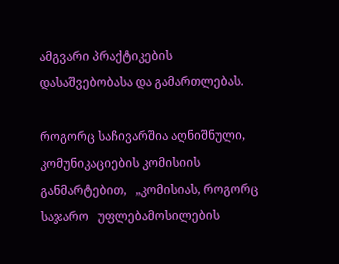ამგვარი პრაქტიკების დასაშვებობასა და გამართლებას.

როგორც საჩივარშია აღნიშნული,   კომუნიკაციების კომისიის განმარტებით,   „კომისიას, როგორც   საჯარო   უფლებამოსილების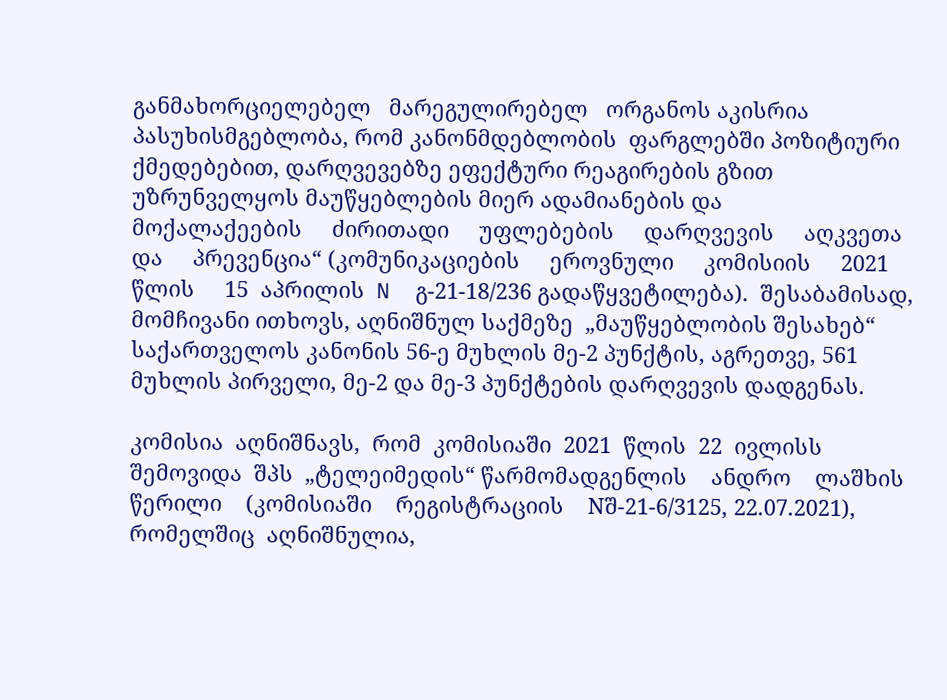განმახორციელებელ   მარეგულირებელ   ორგანოს აკისრია  პასუხისმგებლობა, რომ კანონმდებლობის  ფარგლებში პოზიტიური ქმედებებით, დარღვევებზე ეფექტური რეაგირების გზით უზრუნველყოს მაუწყებლების მიერ ადამიანების და     მოქალაქეების     ძირითადი     უფლებების     დარღვევის     აღკვეთა     და     პრევენცია“ (კომუნიკაციების     ეროვნული     კომისიის     2021     წლის     15  აპრილის  N  გ-21-18/236 გადაწყვეტილება).  შესაბამისად,  მომჩივანი ითხოვს, აღნიშნულ საქმეზე  „მაუწყებლობის შესახებ“ საქართველოს კანონის 56-ე მუხლის მე-2 პუნქტის, აგრეთვე, 561  მუხლის პირველი, მე-2 და მე-3 პუნქტების დარღვევის დადგენას.

კომისია  აღნიშნავს,  რომ  კომისიაში  2021  წლის  22  ივლისს  შემოვიდა  შპს  „ტელეიმედის“ წარმომადგენლის    ანდრო    ლაშხის    წერილი    (კომისიაში    რეგისტრაციის    Nშ-21-6/3125, 22.07.2021),  რომელშიც  აღნიშნულია,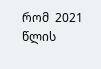რომ  2021  წლის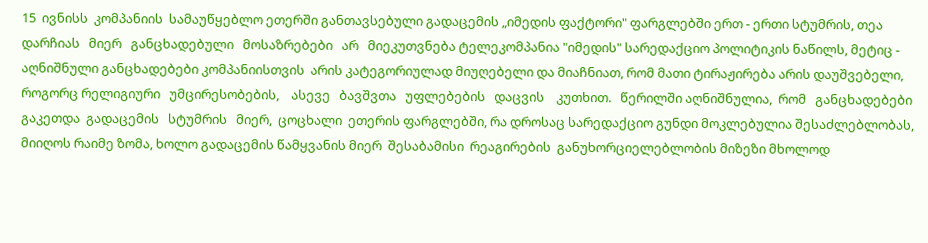15  ივნისს  კომპანიის  სამაუწყებლო ეთერში განთავსებული გადაცემის „იმედის ფაქტორი" ფარგლებში ერთ - ერთი სტუმრის, თეა დარჩიას   მიერ   განცხადებული   მოსაზრებები   არ   მიეკუთვნება ტელეკომპანია "იმედის" სარედაქციო პოლიტიკის ნაწილს, მეტიც -  აღნიშნული განცხადებები კომპანიისთვის  არის კატეგორიულად მიუღებელი და მიაჩნიათ, რომ მათი ტირაჟირება არის დაუშვებელი, როგორც რელიგიური   უმცირესობების,    ასევე   ბავშვთა   უფლებების   დაცვის    კუთხით.   წერილში აღნიშნულია,  რომ   განცხადებები  გაკეთდა  გადაცემის   სტუმრის   მიერ,  ცოცხალი  ეთერის ფარგლებში, რა დროსაც სარედაქციო გუნდი მოკლებულია შესაძლებლობას, მიიღოს რაიმე ზომა, ხოლო გადაცემის წამყვანის მიერ  შესაბამისი  რეაგირების  განუხორციელებლობის მიზეზი მხოლოდ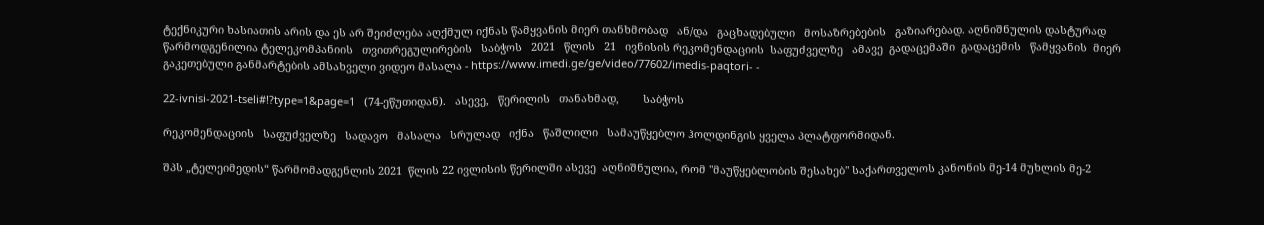ტექნიკური ხასიათის არის და ეს არ შეიძლება აღქმულ იქნას წამყვანის მიერ თანხმობად   ან/და   გაცხადებული   მოსაზრებების   გაზიარებად. აღნიშნულის დასტურად წარმოდგენილია ტელეკომპანიის   თვითრეგულირების   საბჭოს   2021   წლის   21   ივნისის რეკომენდაციის  საფუძველზე   ამავე  გადაცემაში  გადაცემის   წამყვანის  მიერ  გაკეთებული განმარტების ამსახველი ვიდეო მასალა - https://www.imedi.ge/ge/video/77602/imedis-paqtori- -

22-ivnisi-2021-tseli#!?type=1&page=1   (74-ეწუთიდან).   ასევე,   წერილის   თანახმად,        საბჭოს

რეკომენდაციის   საფუძველზე   სადავო   მასალა   სრულად   იქნა   წაშლილი   სამაუწყებლო ჰოლდინგის ყველა პლატფორმიდან.

შპს „ტელეიმედის“ წარმომადგენლის 2021  წლის 22 ივლისის წერილში ასევე  აღნიშნულია, რომ "მაუწყებლობის შესახებ" საქართველოს კანონის მე-14 მუხლის მე-2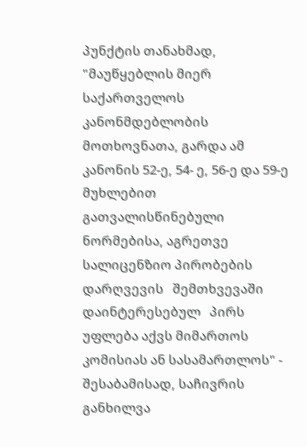პუნქტის თანახმად, "მაუწყებლის მიერ საქართველოს კანონმდებლობის მოთხოვნათა, გარდა ამ კანონის 52-ე, 54- ე, 56-ე და 59-ე მუხლებით გათვალისწინებული ნორმებისა, აგრეთვე სალიცენზიო პირობების დარღვევის   შემთხვევაში   დაინტერესებულ   პირს   უფლება აქვს მიმართოს კომისიას ან სასამართლოს" - შესაბამისად, საჩივრის განხილვა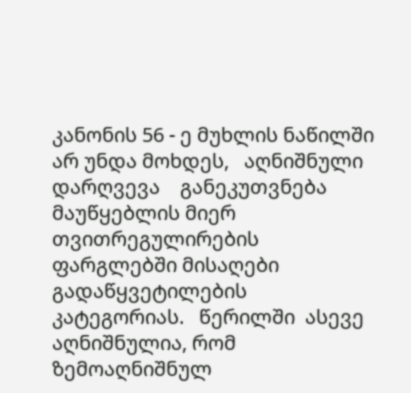კანონის 56 - ე მუხლის ნაწილში არ უნდა მოხდეს,   აღნიშნული   დარღვევა    განეკუთვნება მაუწყებლის მიერ    თვითრეგულირების ფარგლებში მისაღები  გადაწყვეტილების კატეგორიას.   წერილში  ასევე აღნიშნულია, რომ ზემოაღნიშნულ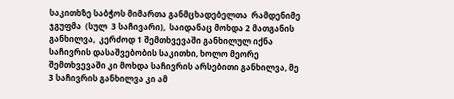საკითხზე საბჭოს მიმართა განმცხადებელთა  რამდენიმე  ჯგუფმა  (სულ  3 საჩივარი),  საიდანაც მოხდა 2 მათგანის განხილვა,  კერძოდ 1 შემთხვევაში განხილულ იქნა საჩივრის დასაშვებობის საკითხი, ხოლო მეორე შემთხვევაში კი მოხდა საჩივრის არსებითი განხილვა, მე 3 საჩივრის განხილვა კი ამ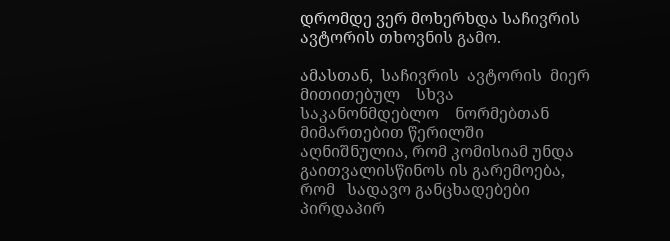დრომდე ვერ მოხერხდა საჩივრის ავტორის თხოვნის გამო.

ამასთან,  საჩივრის  ავტორის  მიერ    მითითებულ    სხვა    საკანონმდებლო    ნორმებთან მიმართებით წერილში  აღნიშნულია, რომ კომისიამ უნდა  გაითვალისწინოს ის გარემოება, რომ   სადავო განცხადებები პირდაპირ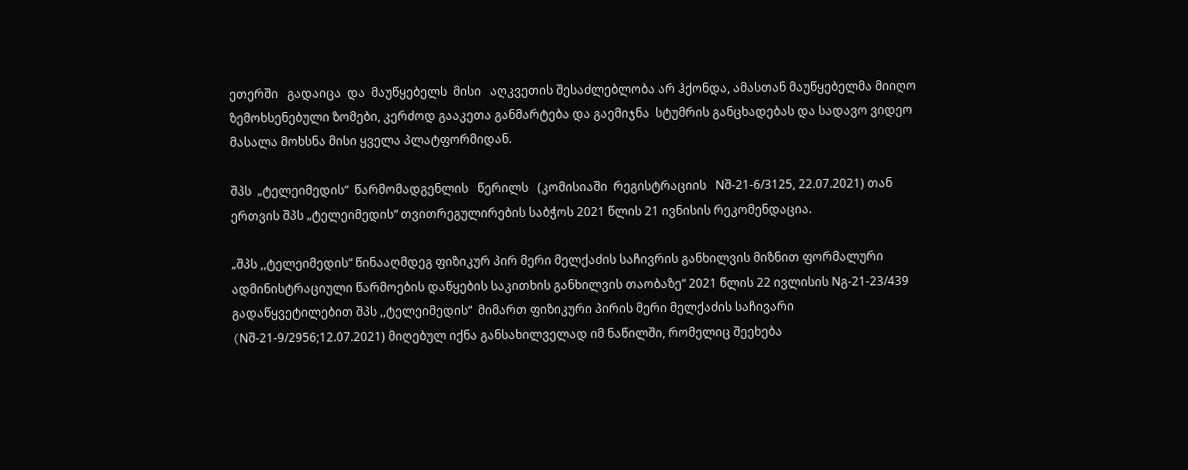ეთერში   გადაიცა  და  მაუწყებელს  მისი   აღკვეთის შესაძლებლობა არ ჰქონდა, ამასთან მაუწყებელმა მიიღო ზემოხსენებული ზომები, კერძოდ გააკეთა განმარტება და გაემიჯნა  სტუმრის განცხადებას და სადავო ვიდეო  მასალა მოხსნა მისი ყველა პლატფორმიდან.

შპს  „ტელეიმედის“  წარმომადგენლის   წერილს   (კომისიაში  რეგისტრაციის   Nშ-21-6/3125, 22.07.2021) თან ერთვის შპს „ტელეიმედის“ თვითრეგულირების საბჭოს 2021 წლის 21 ივნისის რეკომენდაცია.

„შპს ,,ტელეიმედის“ წინააღმდეგ ფიზიკურ პირ მერი მელქაძის საჩივრის განხილვის მიზნით ფორმალური ადმინისტრაციული წარმოების დაწყების საკითხის განხილვის თაობაზე“ 2021 წლის 22 ივლისის Nგ-21-23/439  გადაწყვეტილებით შპს ,,ტელეიმედის“  მიმართ ფიზიკური პირის მერი მელქაძის საჩივარი (Nშ-21-9/2956;12.07.2021) მიღებულ იქნა განსახილველად იმ ნაწილში, რომელიც შეეხება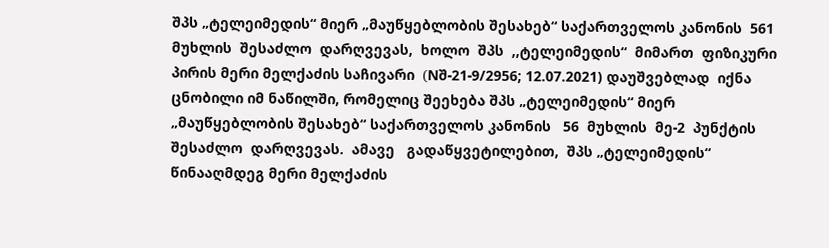შპს „ტელეიმედის“ მიერ „მაუწყებლობის შესახებ“ საქართველოს კანონის  561   მუხლის  შესაძლო  დარღვევას,  ხოლო  შპს  ,,ტელეიმედის“  მიმართ  ფიზიკური პირის მერი მელქაძის საჩივარი  (Nშ-21-9/2956; 12.07.2021) დაუშვებლად  იქნა ცნობილი იმ ნაწილში, რომელიც შეეხება შპს „ტელეიმედის“ მიერ „მაუწყებლობის შესახებ“ საქართველოს კანონის   56  მუხლის  მე-2  პუნქტის   შესაძლო  დარღვევას.  ამავე   გადაწყვეტილებით,  შპს „ტელეიმედის“ წინააღმდეგ მერი მელქაძის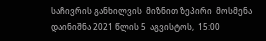საჩივრის განხილვის  მიზნით ზეპირი  მოსმენა დაინიშნა 2021 წლის 5  აგვისტოს,  15:00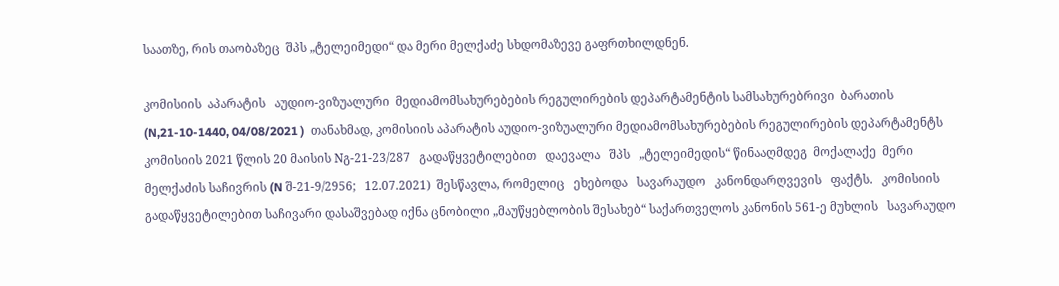საათზე, რის თაობაზეც  შპს „ტელეიმედი“ და მერი მელქაძე სხდომაზევე გაფრთხილდნენ.

კომისიის  აპარატის   აუდიო-ვიზუალური  მედიამომსახურებების რეგულირების დეპარტამენტის სამსახურებრივი  ბარათის (N,21-10-1440, 04/08/2021 )  თანახმად, კომისიის აპარატის აუდიო-ვიზუალური მედიამომსახურებების რეგულირების დეპარტამენტს კომისიის 2021 წლის 20 მაისის Nგ-21-23/287   გადაწყვეტილებით   დაევალა   შპს   „ტელეიმედის“ წინააღმდეგ  მოქალაქე  მერი   მელქაძის საჩივრის (N შ-21-9/2956;   12.07.2021)  შესწავლა, რომელიც   ეხებოდა   სავარაუდო   კანონდარღვევის   ფაქტს.   კომისიის   გადაწყვეტილებით საჩივარი დასაშვებად იქნა ცნობილი „მაუწყებლობის შესახებ“ საქართველოს კანონის 561-ე მუხლის   სავარაუდო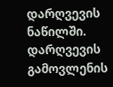დარღვევის   ნაწილში.   დარღვევის   გამოვლენის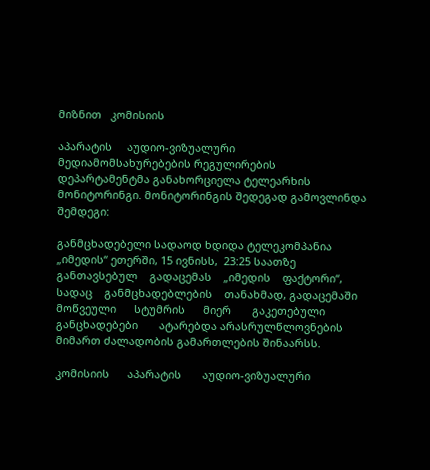მიზნით   კომისიის

აპარატის     აუდიო-ვიზუალური     მედიამომსახურებების რეგულირების     დეპარტამენტმა განახორციელა ტელეარხის მონიტორინგი. მონიტორინგის შედეგად გამოვლინდა შემდეგი:

განმცხადებელი სადაოდ ხდიდა ტელეკომპანია „იმედის“ ეთერში, 15 ივნისს,  23:25 საათზე განთავსებულ    გადაცემას    „იმედის    ფაქტორი“,    სადაც    განმცხადებლების    თანახმად, გადაცემაში       მოწვეული      სტუმრის      მიერ       გაკეთებული      განცხადებები       ატარებდა არასრულწლოვნების მიმართ ძალადობის გამართლების შინაარსს.

კომისიის      აპარატის       აუდიო-ვიზუალური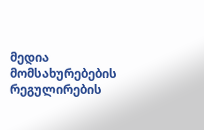მედია       მომსახურებების      რეგულირების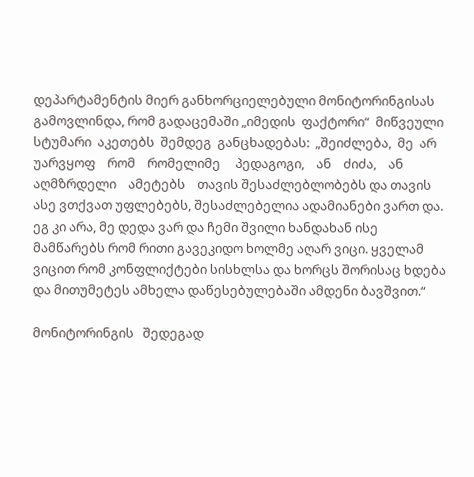დეპარტამენტის მიერ განხორციელებული მონიტორინგისას გამოვლინდა, რომ გადაცემაში „იმედის  ფაქტორი“  მიწვეული  სტუმარი  აკეთებს  შემდეგ  განცხადებას:  „შეიძლება,  მე  არ უარვყოფ    რომ    რომელიმე     პედაგოგი,    ან    ძიძა,    ან     აღმზრდელი    ამეტებს    თავის შესაძლებლობებს და თავის ასე ვთქვათ უფლებებს, შესაძლებელია ადამიანები ვართ და. ეგ კი არა, მე დედა ვარ და ჩემი შვილი ხანდახან ისე მამწარებს რომ რითი გავეკიდო ხოლმე აღარ ვიცი. ყველამ ვიცით რომ კონფლიქტები სისხლსა და ხორცს შორისაც ხდება და მითუმეტეს ამხელა დაწესებულებაში ამდენი ბავშვით.“

მონიტორინგის   შედეგად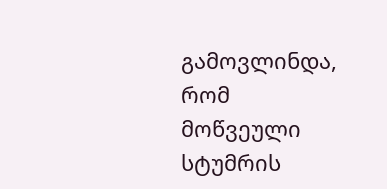გამოვლინდა,    რომ    მოწვეული   სტუმრის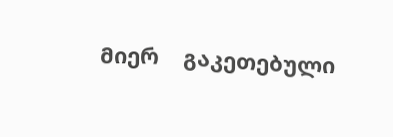მიერ    გაკეთებული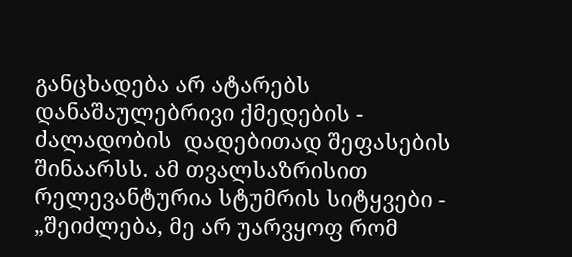განცხადება არ ატარებს  დანაშაულებრივი ქმედების - ძალადობის  დადებითად შეფასების შინაარსს. ამ თვალსაზრისით რელევანტურია სტუმრის სიტყვები - „შეიძლება, მე არ უარვყოფ რომ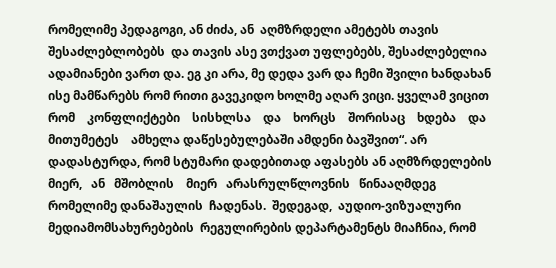რომელიმე პედაგოგი, ან ძიძა, ან  აღმზრდელი ამეტებს თავის შესაძლებლობებს  და თავის ასე ვთქვათ უფლებებს, შესაძლებელია ადამიანები ვართ და. ეგ კი არა, მე დედა ვარ და ჩემი შვილი ხანდახან ისე მამწარებს რომ რითი გავეკიდო ხოლმე აღარ ვიცი. ყველამ ვიცით რომ    კონფლიქტები    სისხლსა    და    ხორცს    შორისაც    ხდება    და    მითუმეტეს    ამხელა დაწესებულებაში ამდენი ბავშვით“. არ დადასტურდა, რომ სტუმარი დადებითად აფასებს ან აღმზრდელების   მიერ,   ან   მშობლის    მიერ   არასრულწლოვნის   წინააღმდეგ    რომელიმე დანაშაულის  ჩადენას.  შედეგად,  აუდიო-ვიზუალური მედიამომსახურებების  რეგულირების დეპარტამენტს მიაჩნია, რომ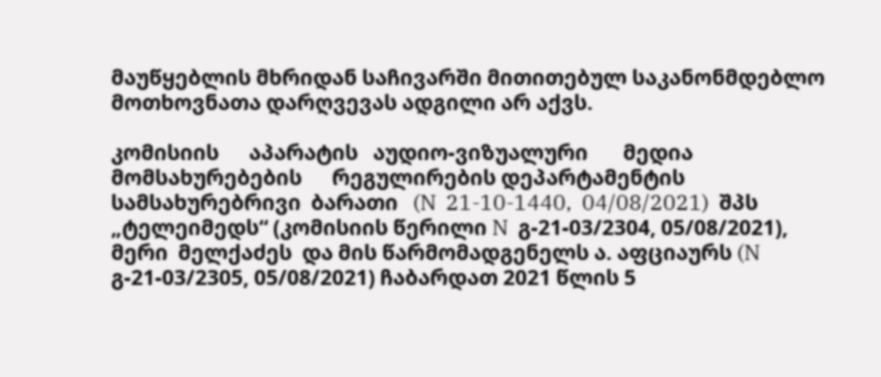მაუწყებლის მხრიდან საჩივარში მითითებულ საკანონმდებლო მოთხოვნათა დარღვევას ადგილი არ აქვს.

კომისიის      აპარატის   აუდიო-ვიზუალური       მედია       მომსახურებების      რეგულირების დეპარტამენტის  სამსახურებრივი  ბარათი   (N  21-10-1440,  04/08/2021)  შპს   „ტელეიმედს“ (კომისიის წერილი N  გ-21-03/2304, 05/08/2021), მერი  მელქაძეს  და მის წარმომადგენელს ა. აფციაურს (N გ-21-03/2305, 05/08/2021) ჩაბარდათ 2021 წლის 5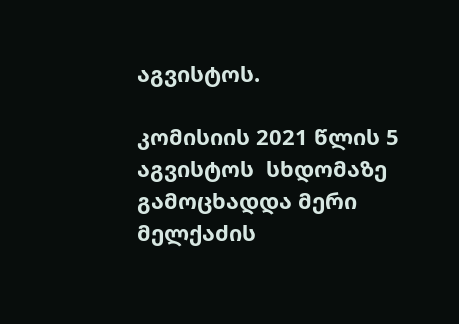აგვისტოს.

კომისიის 2021 წლის 5 აგვისტოს  სხდომაზე გამოცხადდა მერი მელქაძის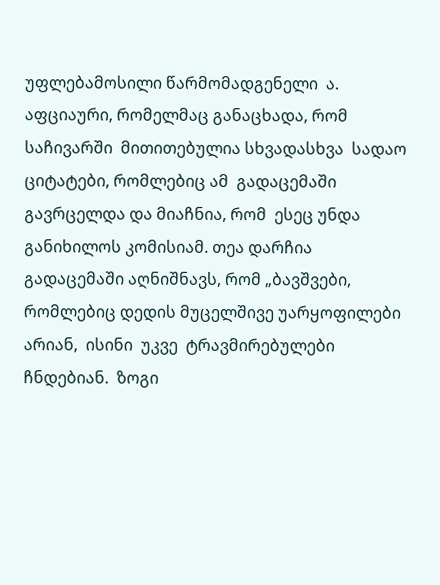უფლებამოსილი წარმომადგენელი  ა.   აფციაური, რომელმაც განაცხადა, რომ      საჩივარში  მითითებულია სხვადასხვა  სადაო  ციტატები, რომლებიც ამ  გადაცემაში  გავრცელდა და მიაჩნია, რომ  ესეც უნდა განიხილოს კომისიამ. თეა დარჩია გადაცემაში აღნიშნავს, რომ „ბავშვები, რომლებიც დედის მუცელშივე უარყოფილები   არიან,  ისინი  უკვე  ტრავმირებულები   ჩნდებიან.  ზოგი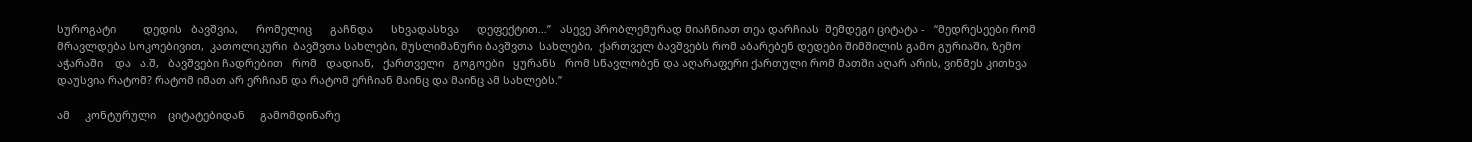სუროგატი         დედის   ბავშვია,      რომელიც      გაჩნდა      სხვადასხვა      დეფექტით…”   ასევე პრობლემურად მიაჩნიათ თეა დარჩიას  შემდეგი ციტატა -   “მედრესეები რომ  მრავლდება სოკოებივით,  კათოლიკური  ბავშვთა სახლები, მუსლიმანური ბავშვთა  სახლები,  ქართველ ბავშვებს რომ აბარებენ დედები შიმშილის გამო გურიაში, ზემო აჭარაში    და   ა.შ,   ბავშვები ჩადრებით   რომ   დადიან,   ქართველი   გოგოები   ყურანს   რომ სწავლობენ და აღარაფერი ქართული რომ მათში აღარ არის, ვინმეს კითხვა დაუსვია რატომ? რატომ იმათ არ ერჩიან და რატომ ერჩიან მაინც და მაინც ამ სახლებს.”

ამ     კონტურული    ციტატებიდან     გამომდინარე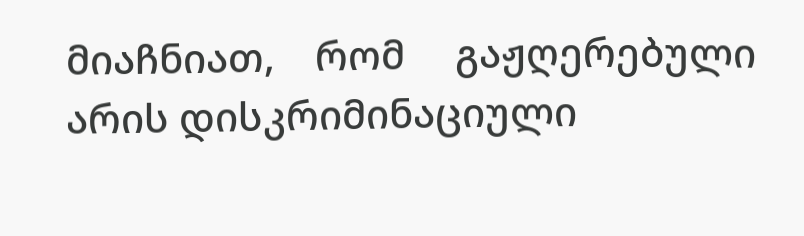მიაჩნიათ,    რომ     გაჟღერებული    არის დისკრიმინაციული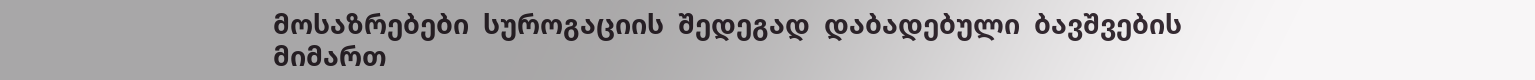მოსაზრებები  სუროგაციის  შედეგად  დაბადებული  ბავშვების  მიმართ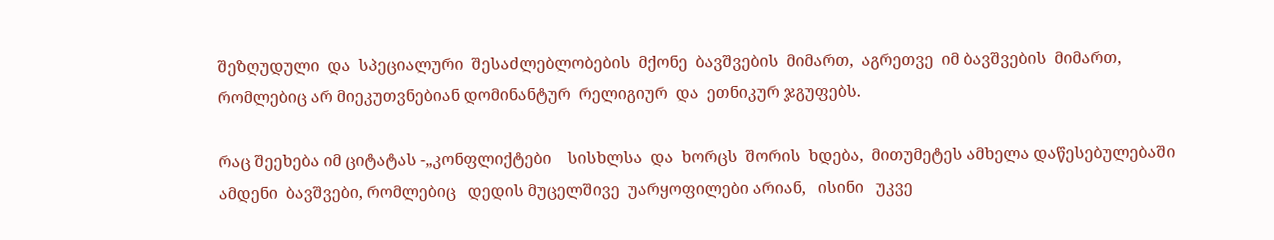შეზღუდული  და  სპეციალური  შესაძლებლობების  მქონე  ბავშვების  მიმართ,  აგრეთვე  იმ ბავშვების  მიმართ,  რომლებიც არ მიეკუთვნებიან დომინანტურ  რელიგიურ  და  ეთნიკურ ჯგუფებს.

რაც შეეხება იმ ციტატას -„კონფლიქტები    სისხლსა  და  ხორცს  შორის  ხდება,  მითუმეტეს ამხელა დაწესებულებაში ამდენი  ბავშვები, რომლებიც   დედის მუცელშივე  უარყოფილები არიან,   ისინი   უკვე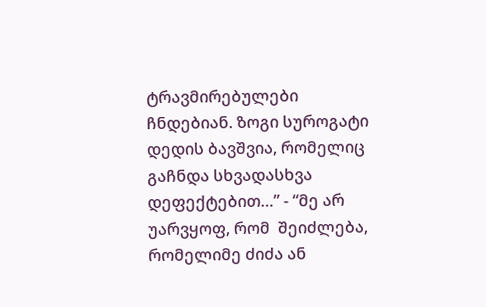ტრავმირებულები ჩნდებიან. ზოგი სუროგატი დედის ბავშვია, რომელიც გაჩნდა სხვადასხვა  დეფექტებით…” - “მე არ უარვყოფ, რომ  შეიძლება, რომელიმე ძიძა ან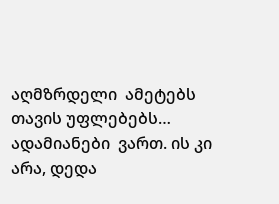აღმზრდელი  ამეტებს თავის უფლებებს… ადამიანები  ვართ. ის კი არა, დედა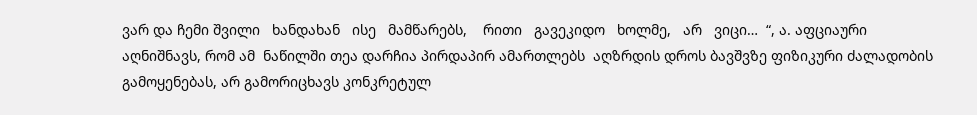ვარ და ჩემი შვილი   ხანდახან   ისე   მამწარებს,    რითი   გავეკიდო   ხოლმე,   არ   ვიცი…  “, ა. აფციაური აღნიშნავს, რომ ამ  ნაწილში თეა დარჩია პირდაპირ ამართლებს  აღზრდის დროს ბავშვზე ფიზიკური ძალადობის გამოყენებას, არ გამორიცხავს კონკრეტულ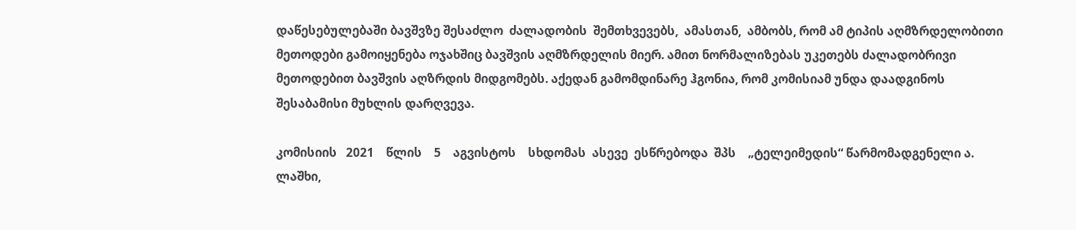დაწესებულებაში ბავშვზე შესაძლო  ძალადობის  შემთხვევებს,  ამასთან,  ამბობს, რომ ამ ტიპის აღმზრდელობითი მეთოდები გამოიყენება ოჯახშიც ბავშვის აღმზრდელის მიერ. ამით ნორმალიზებას უკეთებს ძალადობრივი მეთოდებით ბავშვის აღზრდის მიდგომებს. აქედან გამომდინარე ჰგონია, რომ კომისიამ უნდა დაადგინოს შესაბამისი მუხლის დარღვევა.

კომისიის   2021    წლის    5    აგვისტოს    სხდომას  ასევე  ესწრებოდა  შპს    „ტელეიმედის“ წარმომადგენელი ა. ლაშხი,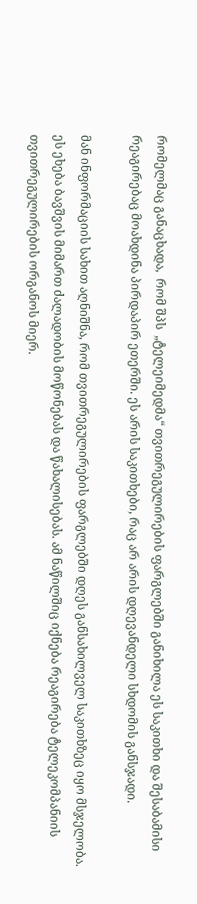რომელმაც განაცხადა,  რომ შპს  „ტელეიმედმა“ თვითრეგულირების ფარგლებში განიხილა ეს საკითხი და შესაბამისი რეაგირებაც მოახდინა პირდაპირ ეთერში. ეს არის საკითხები, რაც არ არის დღევანდელი სხდომის განსჯადი.

მან ინფორმაციის სახით აღნიშნა, რომ თვითრეგულირების ფარგლებში დღეს განსახილველ საკითხზეც იყო მსჯელობა. ეს ეხება ბავშვის მიმართ ძალადობის მოწონებას და წახალისებას. ამ ნაწილშიც იქნება რეაგირება ტელეკომპანიის თვითრეგულირების ორგანოს მიერ.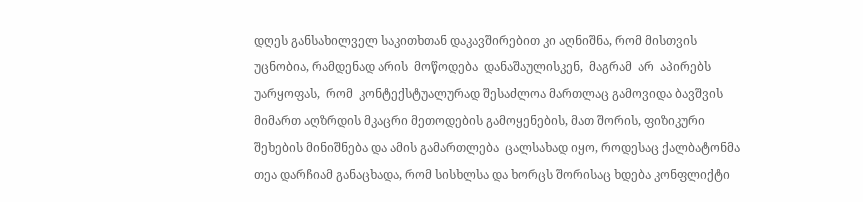დღეს განსახილველ საკითხთან დაკავშირებით კი აღნიშნა, რომ მისთვის უცნობია, რამდენად არის  მოწოდება  დანაშაულისკენ,  მაგრამ  არ  აპირებს  უარყოფას,  რომ  კონტექსტუალურად შესაძლოა მართლაც გამოვიდა ბავშვის მიმართ აღზრდის მკაცრი მეთოდების გამოყენების, მათ შორის, ფიზიკური  შეხების მინიშნება და ამის გამართლება  ცალსახად იყო, როდესაც ქალბატონმა თეა დარჩიამ განაცხადა, რომ სისხლსა და ხორცს შორისაც ხდება კონფლიქტი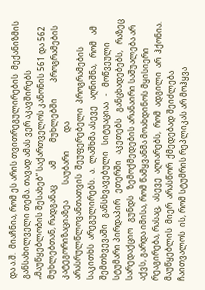და ა.შ.  მიაჩნია, რომ ეს არის თვითრეგულირების  მექანიზმის განსახილველი თემა. თავად ამას ვერ აკავშირებს „მაუწყებლობის შესახებ“ საქართველოს კანონის 561 და 562 მუხლებთან, რადგანაც        ამ         მუხლებში        პროგრამების         კატეგორიზაციაზეა        საუბარი         და არასრულწლოვანთათვის  შეუფერებელი  პროგრამების  საკითხს  არეგულირებს.  ა.  ლაშხმა ასევე   აღნიშნა,   რომ   ამ   შემთხვევაში   განსხვავებული   სიტუაციაა   -   მოწვეული   სტუმარი პირდაპირ   ეთერში   აკეთებს   განცხადებებს,   რაზეც   სარედაქციო   გუნდს   ზემოქმედების არანაირი საშუალება არ აქვს, გარდა იმისა, რომ წამყვანმა მოახდინოს მყისიერი რეაგირება, რასაც,  ასევე  აღიარებს,  რომ  ადგილი  არ  ჰქონია.  მაუწყებლის  მიერ  არასწორ  ქმედებად შეიძლება ჩაითვალოს  ის, რომ სტუმრის რეპლიკას არ მოჰყვა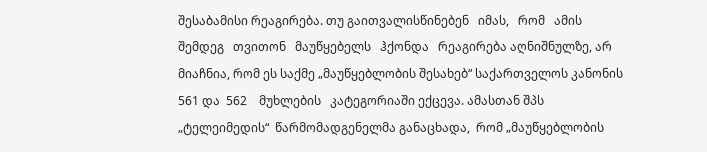შესაბამისი რეაგირება. თუ გაითვალისწინებენ   იმას,   რომ   ამის   შემდეგ   თვითონ   მაუწყებელს   ჰქონდა   რეაგირება აღნიშნულზე, არ მიაჩნია, რომ ეს საქმე „მაუწყებლობის შესახებ“ საქართველოს კანონის 561 და  562    მუხლების   კატეგორიაში ექცევა. ამასთან შპს   „ტელეიმედის“  წარმომადგენელმა განაცხადა,  რომ „მაუწყებლობის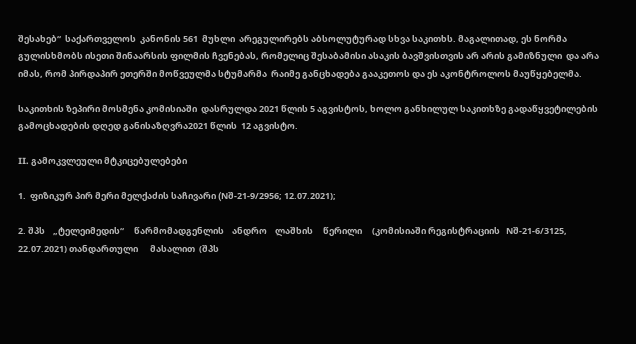შესახებ“  საქართველოს  კანონის 561  მუხლი  არეგულირებს აბსოლუტურად სხვა საკითხს. მაგალითად, ეს ნორმა გულისხმობს ისეთი შინაარსის ფილმის ჩვენებას, რომელიც შესაბამისი ასაკის ბავშვისთვის არ არის გამიზნული  და არა იმას, რომ პირდაპირ ეთერში მოწვეულმა სტუმარმა  რაიმე განცხადება გააკეთოს და ეს აკონტროლოს მაუწყებელმა.

საკითხის ზეპირი მოსმენა კომისიაში  დასრულდა 2021 წლის 5 აგვისტოს, ხოლო განხილულ საკითხზე გადაწყვეტილების გამოცხადების დღედ განისაზღვრა2021 წლის  12 აგვისტო.

II. გამოკვლეული მტკიცებულებები

1.  ფიზიკურ პირ მერი მელქაძის საჩივარი (Nშ-21-9/2956; 12.07.2021);

2. შპს    „ტელეიმედის“     წარმომადგენლის    ანდრო    ლაშხის     წერილი     (კომისიაში რეგისტრაციის   Nშ-21-6/3125, 22.07.2021) თანდართული      მასალით  (შპს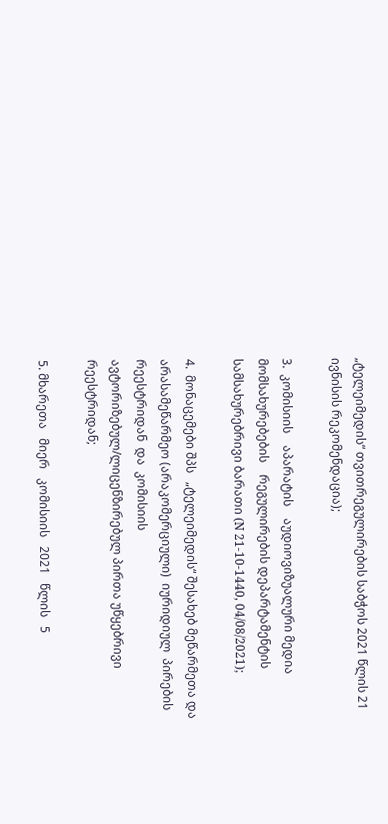„ტელეიმედის“ თვითრეგულირების საბჭოს 2021 წლის 21 ივნისის რეკომენდაცია);

3.  კომისიის    აპარატის    აუდიოვიზუალური მედია მომსახურებების    რეგულირების დეპარტამენტის სამსახურებრივი ბარათი (N 21-10-1440, 04/08/2021);

4.  მონაცემები შპს   „ტელეიმედის“ შესახებ მეწარმეთა და არასამეწარმეო (არაკომერციული)  იურიდიულ  პირების  რეესტრიდან  და  კომისიის ავტორიზებულ/ლიცენზირებულ პირთა უწყებრივი რეესტრიდან;

5. მხარეთა   მიერ   კომისიის   2021   წლის   5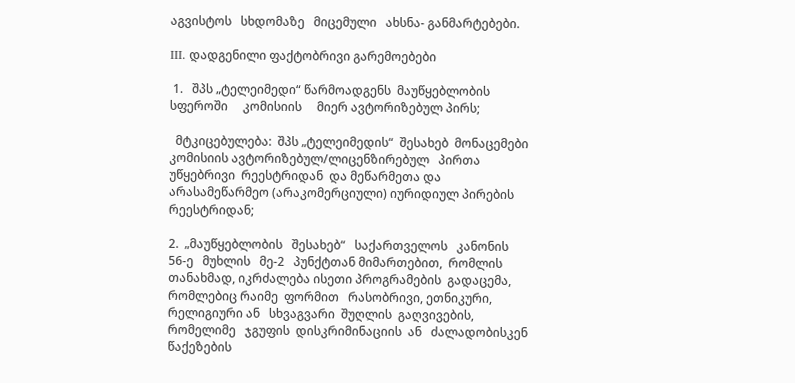აგვისტოს   სხდომაზე   მიცემული   ახსნა- განმარტებები.

III. დადგენილი ფაქტობრივი გარემოებები

 1.   შპს „ტელეიმედი“ წარმოადგენს  მაუწყებლობის  სფეროში     კომისიის     მიერ ავტორიზებულ პირს;

  მტკიცებულება:  შპს „ტელეიმედის“  შესახებ  მონაცემები კომისიის ავტორიზებულ/ლიცენზირებულ   პირთა  უწყებრივი  რეესტრიდან  და მეწარმეთა და არასამეწარმეო (არაკომერციული) იურიდიულ პირების რეესტრიდან;

2.  „მაუწყებლობის   შესახებ“   საქართველოს   კანონის   56-ე   მუხლის   მე-2   პუნქტთან მიმართებით,  რომლის  თანახმად, იკრძალება ისეთი პროგრამების  გადაცემა,  რომლებიც რაიმე  ფორმით   რასობრივი, ეთნიკური, რელიგიური ან   სხვაგვარი  შუღლის  გაღვივების, რომელიმე   ჯგუფის  დისკრიმინაციის  ან   ძალადობისკენ  წაქეზების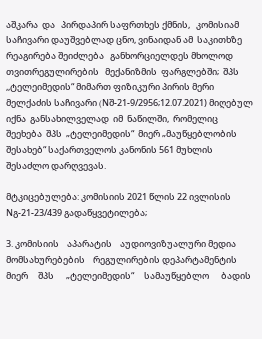აშკარა  და   პირდაპირ საფრთხეს ქმნის,   კომისიამ  საჩივარი დაუშვებლად ცნო, ვინაიდან ამ  საკითხზე რეაგირება შეიძლება   განხორციელდეს მხოლოდ თვითრეგულირების   მექანიზმის  ფარგლებში;  შპს ,,ტელეიმედის“ მიმართ ფიზიკური პირის მერი მელქაძის საჩივარი (Nშ-21-9/2956;12.07.2021) მიღებულ  იქნა  განსახილველად  იმ  ნაწილში,  რომელიც  შეეხება  შპს  „ტელეიმედის“  მიერ „მაუწყებლობის შესახებ“ საქართველოს კანონის 561 მუხლის შესაძლო დარღვევას.

მტკიცებულება: კომისიის 2021 წლის 22 ივლისის Nგ-21-23/439 გადაწყვეტილება;

3. კომისიის    აპარატის    აუდიოვიზუალური მედია მომსახურებების    რეგულირების დეპარტამენტის  მიერ     შპს      „ტელეიმედის“     სამაუწყებლო      ბადის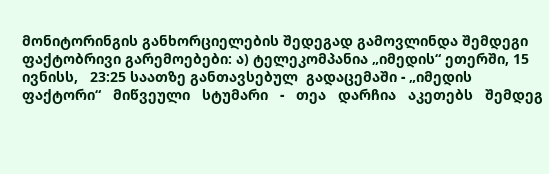მონიტორინგის განხორციელების შედეგად გამოვლინდა შემდეგი ფაქტობრივი გარემოებები: ა) ტელეკომპანია „იმედის“ ეთერში, 15  ივნისს,   23:25 საათზე განთავსებულ  გადაცემაში - „იმედის   ფაქტორი“   მიწვეული   სტუმარი   -   თეა   დარჩია   აკეთებს   შემდეგ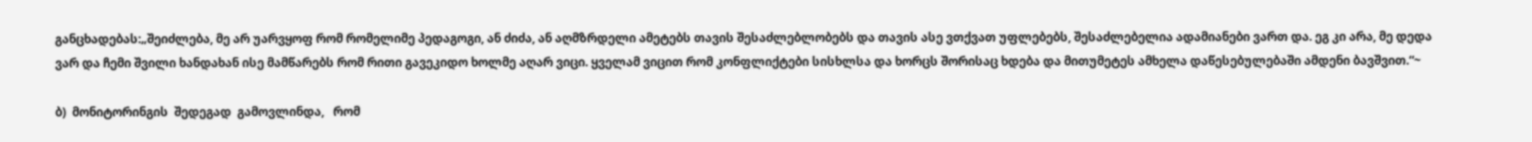განცხადებას:„შეიძლება, მე არ უარვყოფ რომ რომელიმე პედაგოგი, ან ძიძა, ან აღმზრდელი ამეტებს თავის შესაძლებლობებს და თავის ასე ვთქვათ უფლებებს, შესაძლებელია ადამიანები ვართ და. ეგ კი არა, მე დედა ვარ და ჩემი შვილი ხანდახან ისე მამწარებს რომ რითი გავეკიდო ხოლმე აღარ ვიცი. ყველამ ვიცით რომ კონფლიქტები სისხლსა და ხორცს შორისაც ხდება და მითუმეტეს ამხელა დაწესებულებაში ამდენი ბავშვით.“~

ბ)  მონიტორინგის  შედეგად  გამოვლინდა,   რომ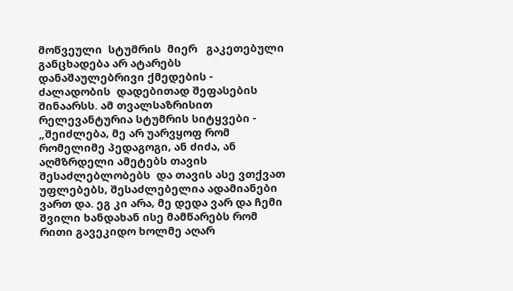მოწვეული  სტუმრის  მიერ   გაკეთებული განცხადება არ ატარებს  დანაშაულებრივი ქმედების - ძალადობის  დადებითად შეფასების შინაარსს. ამ თვალსაზრისით რელევანტურია სტუმრის სიტყვები - „შეიძლება, მე არ უარვყოფ რომ  რომელიმე პედაგოგი, ან ძიძა, ან  აღმზრდელი ამეტებს თავის შესაძლებლობებს  და თავის ასე ვთქვათ უფლებებს, შესაძლებელია ადამიანები ვართ და. ეგ კი არა, მე დედა ვარ და ჩემი შვილი ხანდახან ისე მამწარებს რომ რითი გავეკიდო ხოლმე აღარ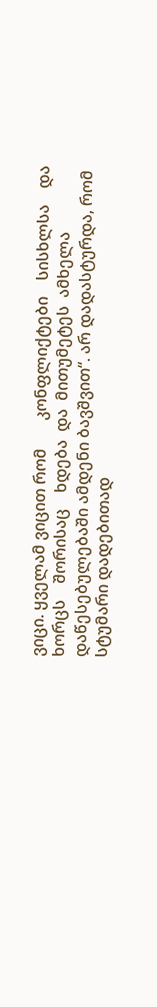ვიცი. ყველამ ვიცით რომ       კონფლიქტები    სისხლსა    და    ხორცს    შორისაც    ხდება  და  მითუმეტეს  ამხელა დაწესებულებაში ამდენი ბავშვით“. არ დადასტურდა, რომ სტუმარი დადებითად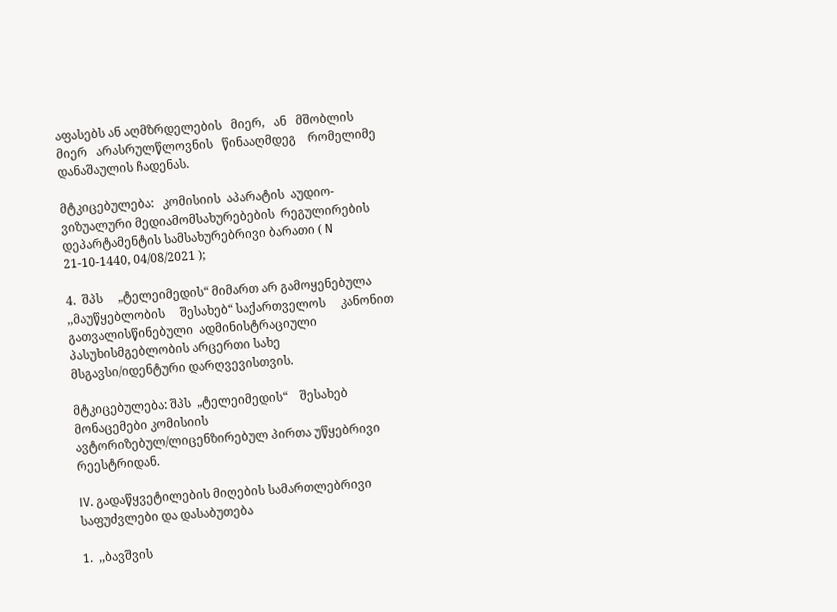აფასებს ან აღმზრდელების   მიერ,   ან   მშობლის    მიერ   არასრულწლოვნის   წინააღმდეგ    რომელიმე დანაშაულის ჩადენას.

მტკიცებულება:   კომისიის  აპარატის  აუდიო-ვიზუალური მედიამომსახურებების  რეგულირების დეპარტამენტის სამსახურებრივი ბარათი ( N 21-10-1440, 04/08/2021 );

4.  შპს     „ტელეიმედის“ მიმართ არ გამოყენებულა  ,,მაუწყებლობის     შესახებ“ საქართველოს     კანონით    გათვალისწინებული  ადმინისტრაციული    პასუხისმგებლობის არცერთი სახე მსგავსი/იდენტური დარღვევისთვის.

მტკიცებულება: შპს  „ტელეიმედის“    შესახებ  მონაცემები კომისიის ავტორიზებულ/ლიცენზირებულ პირთა უწყებრივი რეესტრიდან.

IV. გადაწყვეტილების მიღების სამართლებრივი საფუძვლები და დასაბუთება

1.  ,,ბავშვის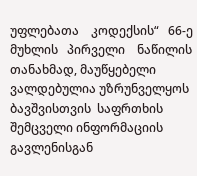უფლებათა    კოდექსის“   66-ე   მუხლის   პირველი    ნაწილის   თანახმად, მაუწყებელი  ვალდებულია უზრუნველყოს ბავშვისთვის  საფრთხის შემცველი ინფორმაციის გავლენისგან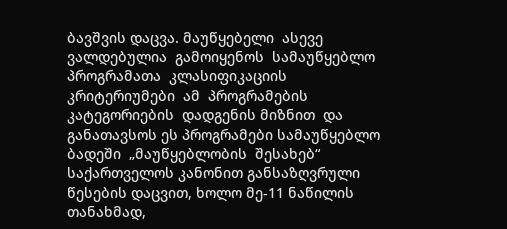ბავშვის დაცვა. მაუწყებელი  ასევე  ვალდებულია  გამოიყენოს  სამაუწყებლო პროგრამათა  კლასიფიკაციის   კრიტერიუმები  ამ  პროგრამების   კატეგორიების  დადგენის მიზნით  და  განათავსოს ეს პროგრამები სამაუწყებლო  ბადეში  „მაუწყებლობის  შესახებ“ საქართველოს კანონით განსაზღვრული  წესების დაცვით, ხოლო მე-11 ნაწილის  თანახმად,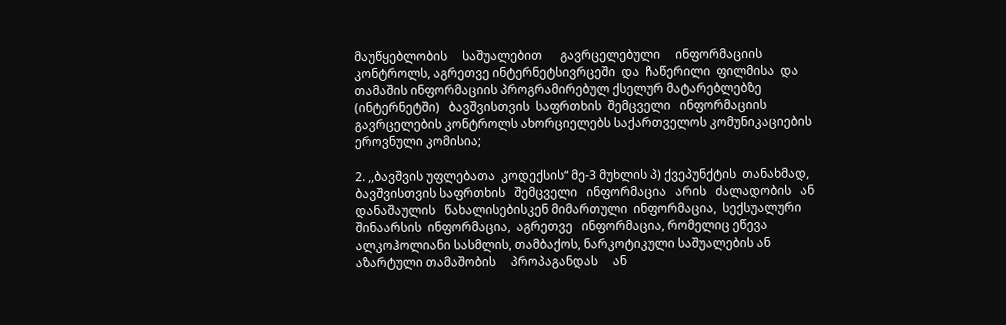მაუწყებლობის     საშუალებით      გავრცელებული     ინფორმაციის კონტროლს, აგრეთვე ინტერნეტსივრცეში  და  ჩაწერილი  ფილმისა  და თამაშის ინფორმაციის პროგრამირებულ ქსელურ მატარებლებზე (ინტერნეტში)   ბავშვისთვის  საფრთხის  შემცველი   ინფორმაციის გავრცელების კონტროლს ახორციელებს საქართველოს კომუნიკაციების ეროვნული კომისია;

2. ,,ბავშვის უფლებათა  კოდექსის“ მე-3 მუხლის პ) ქვეპუნქტის  თანახმად, ბავშვისთვის საფრთხის   შემცველი   ინფორმაცია   არის   ძალადობის   ან   დანაშაულის   წახალისებისკენ მიმართული  ინფორმაცია,  სექსუალური   შინაარსის  ინფორმაცია,  აგრეთვე   ინფორმაცია, რომელიც ეწევა ალკოჰოლიანი სასმლის, თამბაქოს, ნარკოტიკული საშუალების ან აზარტული თამაშობის     პროპაგანდას     ან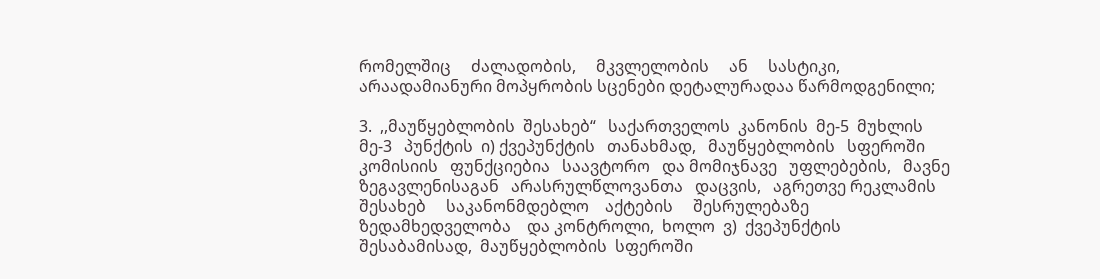რომელშიც     ძალადობის,     მკვლელობის     ან     სასტიკი, არაადამიანური მოპყრობის სცენები დეტალურადაა წარმოდგენილი;

3.  ,,მაუწყებლობის  შესახებ“   საქართველოს  კანონის  მე-5  მუხლის   მე-3   პუნქტის  ი) ქვეპუნქტის   თანახმად,   მაუწყებლობის   სფეროში   კომისიის   ფუნქციებია   საავტორო   და მომიჯნავე   უფლებების,   მავნე   ზეგავლენისაგან   არასრულწლოვანთა   დაცვის,   აგრეთვე რეკლამის    შესახებ     საკანონმდებლო    აქტების     შესრულებაზე    ზედამხედველობა    და კონტროლი,  ხოლო  ვ)  ქვეპუნქტის    შესაბამისად,  მაუწყებლობის  სფეროში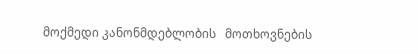მოქმედი კანონმდებლობის   მოთხოვნების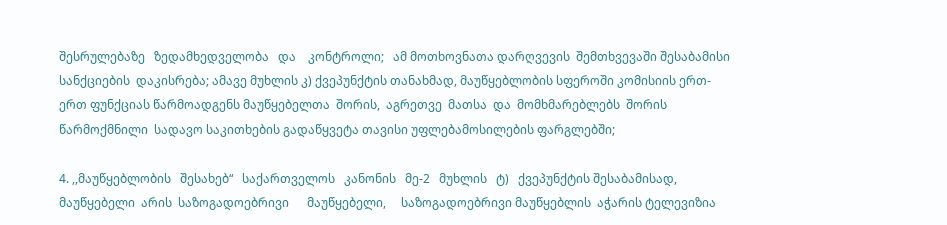შესრულებაზე   ზედამხედველობა   და    კონტროლი;   ამ მოთხოვნათა დარღვევის  შემთხვევაში შესაბამისი სანქციების  დაკისრება; ამავე მუხლის კ) ქვეპუნქტის თანახმად, მაუწყებლობის სფეროში კომისიის ერთ-ერთ ფუნქციას წარმოადგენს მაუწყებელთა  შორის,  აგრეთვე  მათსა  და  მომხმარებლებს  შორის  წარმოქმნილი  სადავო საკითხების გადაწყვეტა თავისი უფლებამოსილების ფარგლებში;

4. ,,მაუწყებლობის   შესახებ“   საქართველოს   კანონის   მე-2   მუხლის   ტ)   ქვეპუნქტის შესაბამისად,      მაუწყებელი  არის  საზოგადოებრივი      მაუწყებელი,     საზოგადოებრივი მაუწყებლის  აჭარის ტელევიზია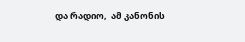და რადიო,  ამ კანონის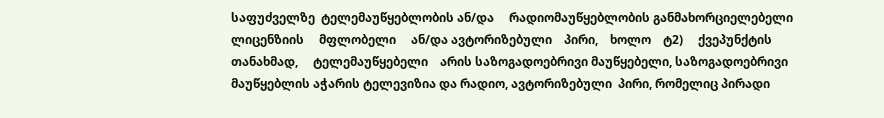საფუძველზე  ტელემაუწყებლობის ან/და     რადიომაუწყებლობის განმახორციელებელი     ლიცენზიის     მფლობელი     ან/და ავტორიზებული    პირი,    ხოლო    ტ2)     ქვეპუნქტის    თანახმად,     ტელემაუწყებელი    არის საზოგადოებრივი მაუწყებელი, საზოგადოებრივი მაუწყებლის აჭარის ტელევიზია და რადიო, ავტორიზებული  პირი, რომელიც პირადი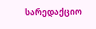სარედაქციო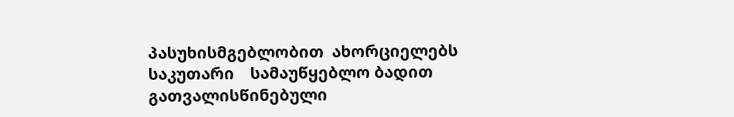პასუხისმგებლობით  ახორციელებს საკუთარი    სამაუწყებლო ბადით გათვალისწინებული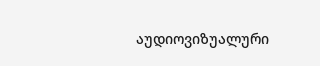აუდიოვიზუალური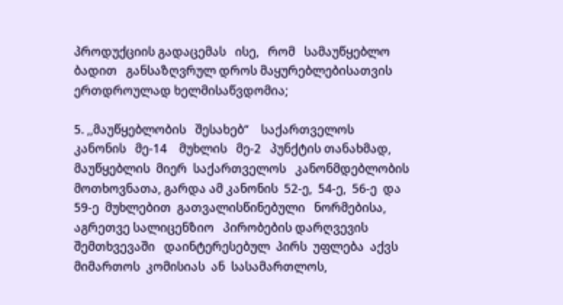პროდუქციის გადაცემას   ისე,   რომ   სამაუწყებლო   ბადით   განსაზღვრულ დროს მაყურებლებისათვის ერთდროულად ხელმისაწვდომია;

5. ,,მაუწყებლობის   შესახებ“    საქართველოს   კანონის   მე-14    მუხლის   მე-2   პუნქტის თანახმად,   მაუწყებლის  მიერ  საქართველოს   კანონმდებლობის მოთხოვნათა, გარდა ამ კანონის  52-ე,  54-ე,  56-ე  და   59-ე  მუხლებით  გათვალისწინებული   ნორმებისა,  აგრეთვე სალიცენზიო   პირობების დარღვევის შემთხვევაში   დაინტერესებულ  პირს  უფლება  აქვს მიმართოს  კომისიას  ან  სასამართლოს,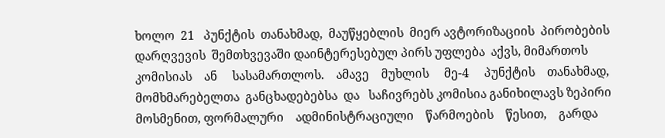ხოლო  21   პუნქტის  თანახმად,  მაუწყებლის  მიერ ავტორიზაციის  პირობების  დარღვევის  შემთხვევაში დაინტერესებულ პირს უფლება  აქვს, მიმართოს    კომისიას    ან     სასამართლოს.    ამავე    მუხლის     მე-4     პუნქტის    თანახმად, მომხმარებელთა  განცხადებებსა  და   საჩივრებს კომისია განიხილავს ზეპირი   მოსმენით, ფორმალური    ადმინისტრაციული    წარმოების    წესით,    გარდა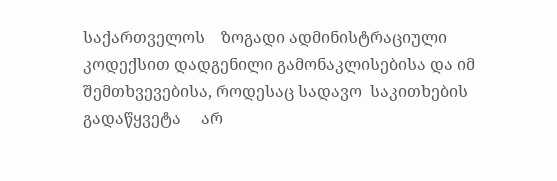საქართველოს    ზოგადი ადმინისტრაციული კოდექსით დადგენილი გამონაკლისებისა და იმ შემთხვევებისა, როდესაც სადავო  საკითხების      გადაწყვეტა     არ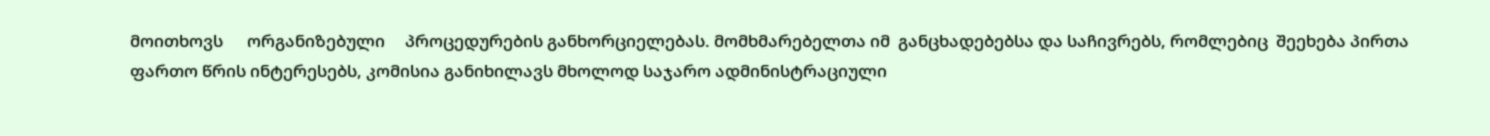მოითხოვს      ორგანიზებული     პროცედურების განხორციელებას. მომხმარებელთა იმ  განცხადებებსა და საჩივრებს, რომლებიც  შეეხება პირთა ფართო წრის ინტერესებს, კომისია განიხილავს მხოლოდ საჯარო ადმინისტრაციული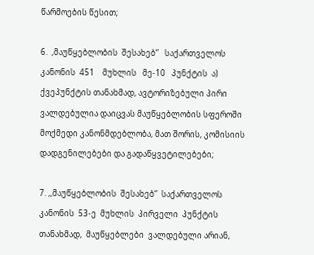წარმოების წესით;

6.  ,მაუწყებლობის  შესახებ“   საქართველოს   კანონის  451    მუხლის   მე-10   პუნქტის  ა) ქვეპუნქტის თანახმად, ავტორიზებული პირი ვალდებულია დაიცვას მაუწყებლობის სფეროში მოქმედი კანონმდებლობა, მათ შორის, კომისიის დადგენილებები და გადაწყვეტილებები;

7. ,,მაუწყებლობის  შესახებ“  საქართველოს  კანონის  53-ე  მუხლის  პირველი  პუნქტის თანახმად,  მაუწყებლები  ვალდებული არიან,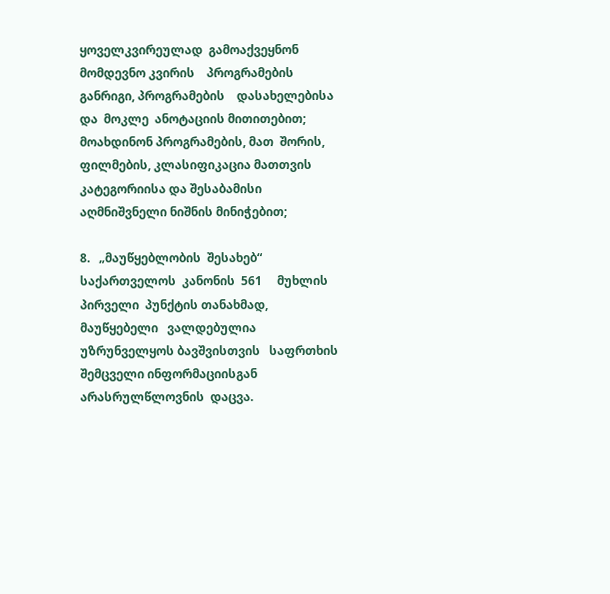ყოველკვირეულად  გამოაქვეყნონ  მომდევნო კვირის    პროგრამების განრიგი, პროგრამების    დასახელებისა  და  მოკლე  ანოტაციის მითითებით; მოახდინონ პროგრამების, მათ  შორის, ფილმების, კლასიფიკაცია მათთვის კატეგორიისა და შესაბამისი აღმნიშვნელი ნიშნის მინიჭებით;

8.   „მაუწყებლობის  შესახებ“   საქართველოს  კანონის  561     მუხლის   პირველი  პუნქტის თანახმად,  მაუწყებელი   ვალდებულია უზრუნველყოს ბავშვისთვის   საფრთხის  შემცველი ინფორმაციისგან  არასრულწლოვნის  დაცვა.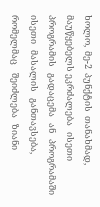ხოლო,  მე-2  პუნქტის  თანახმად,  მაუწყებელს ეკრძალება   ისეთი   პროგრამის   გადაცემა   ან   პროგრამაში   ისეთი   მასალის   განთავსება, რომელმაც    შეიძლება   ზიანი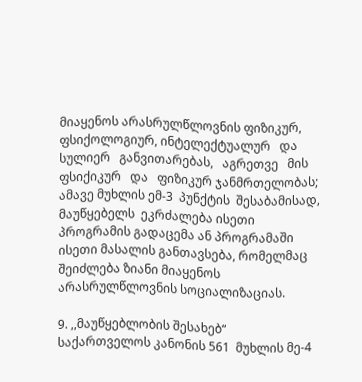მიაყენოს არასრულწლოვნის ფიზიკურ,    ფსიქოლოგიურ, ინტელექტუალურ   და    სულიერ   განვითარებას,   აგრეთვე   მის    ფსიქიკურ   და   ფიზიკურ ჯანმრთელობას;  ამავე მუხლის ემ-3  პუნქტის  შესაბამისად,  მაუწყებელს  ეკრძალება ისეთი პროგრამის გადაცემა ან პროგრამაში ისეთი მასალის განთავსება, რომელმაც შეიძლება ზიანი მიაყენოს არასრულწლოვნის სოციალიზაციას.

9. ,,მაუწყებლობის შესახებ“ საქართველოს კანონის 561  მუხლის მე-4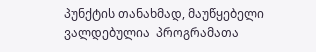პუნქტის თანახმად, მაუწყებელი  ვალდებულია  პროგრამათა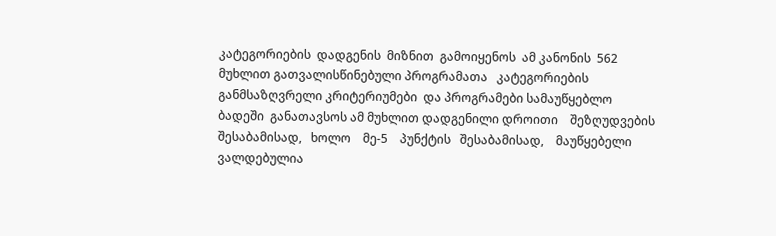კატეგორიების  დადგენის  მიზნით  გამოიყენოს  ამ კანონის  562      მუხლით გათვალისწინებული პროგრამათა   კატეგორიების  განმსაზღვრელი კრიტერიუმები  და პროგრამები სამაუწყებლო ბადეში  განათავსოს ამ მუხლით დადგენილი დროითი    შეზღუდვების   შესაბამისად,   ხოლო    მე-5    პუნქტის   შესაბამისად,    მაუწყებელი ვალდებულია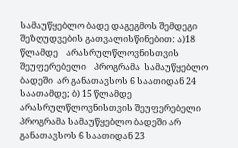სამაუწყებლო ბადე დაგეგმოს შემდეგი შეზღუდვების გათვალისწინებით: ა)18 წლამდე    არასრულწლოვნისთვის    შეუფერებელი    პროგრამა  სამაუწყებლო  ბადეში  არ განათავსოს 6 საათიდან 24 საათამდე; ბ) 15 წლამდე არასრულწლოვნისთვის შეუფერებელი პროგრამა სამაუწყებლო ბადეში არ  განათავსოს 6 საათიდან 23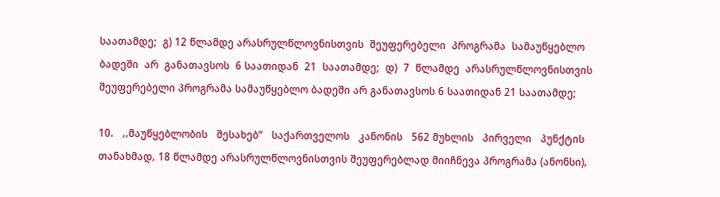საათამდე;  გ) 12 წლამდე არასრულწლოვნისთვის  შეუფერებელი  პროგრამა  სამაუწყებლო  ბადეში  არ  განათავსოს  6 საათიდან  21  საათამდე;  დ)  7  წლამდე  არასრულწლოვნისთვის შეუფერებელი პროგრამა სამაუწყებლო ბადეში არ განათავსოს 6 საათიდან 21 საათამდე;

10.   ,,მაუწყებლობის   შესახებ“   საქართველოს   კანონის   562 მუხლის   პირველი   პუნქტის თანახმად, 18 წლამდე არასრულწლოვნისთვის შეუფერებლად მიიჩნევა პროგრამა (ანონსი),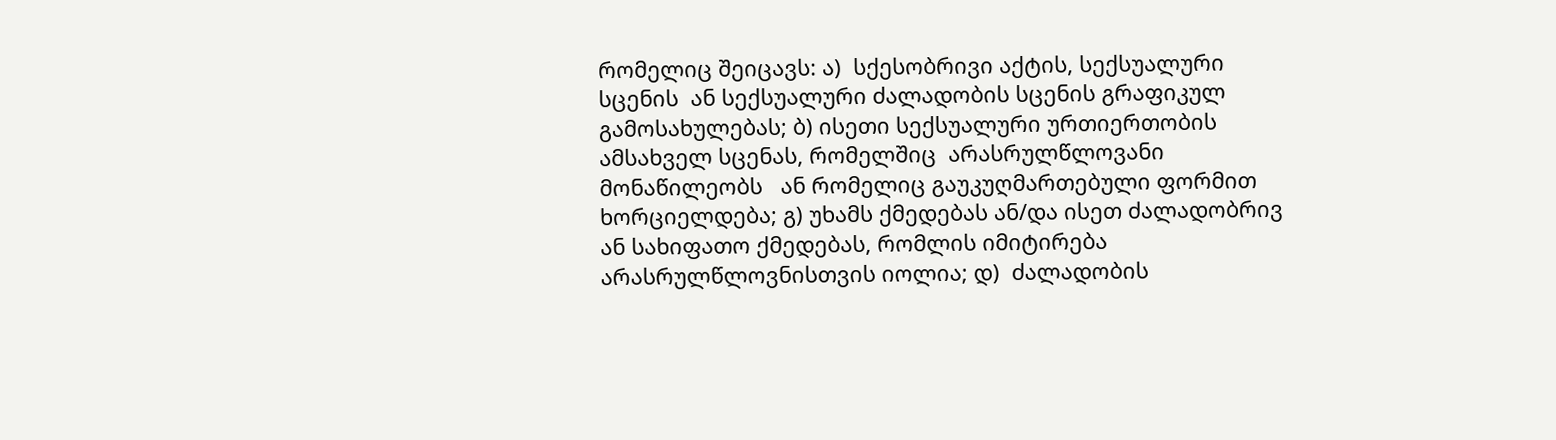რომელიც შეიცავს: ა)  სქესობრივი აქტის, სექსუალური სცენის  ან სექსუალური ძალადობის სცენის გრაფიკულ გამოსახულებას; ბ) ისეთი სექსუალური ურთიერთობის ამსახველ სცენას, რომელშიც  არასრულწლოვანი  მონაწილეობს   ან რომელიც გაუკუღმართებული ფორმით ხორციელდება; გ) უხამს ქმედებას ან/და ისეთ ძალადობრივ ან სახიფათო ქმედებას, რომლის იმიტირება არასრულწლოვნისთვის იოლია; დ)  ძალადობის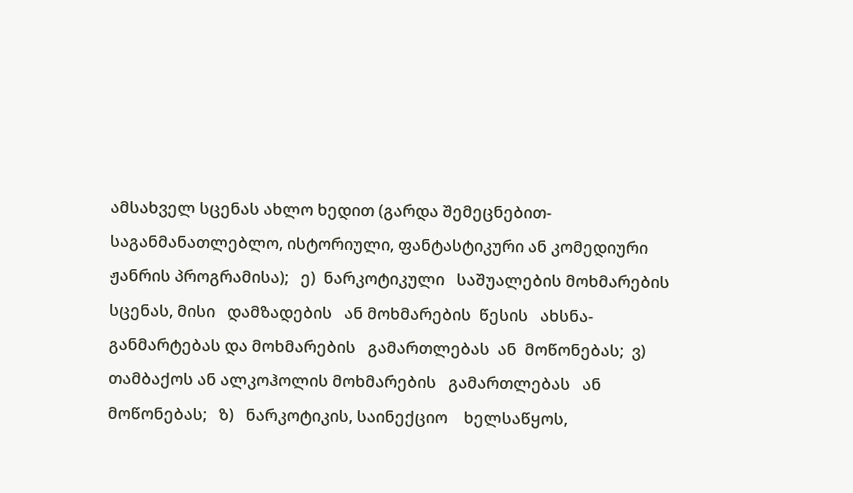ამსახველ სცენას ახლო ხედით (გარდა შემეცნებით-საგანმანათლებლო, ისტორიული, ფანტასტიკური ან კომედიური ჟანრის პროგრამისა);   ე)  ნარკოტიკული   საშუალების მოხმარების სცენას, მისი   დამზადების   ან მოხმარების  წესის   ახსნა-განმარტებას და მოხმარების   გამართლებას  ან  მოწონებას;  ვ) თამბაქოს ან ალკოჰოლის მოხმარების   გამართლებას   ან   მოწონებას;   ზ)   ნარკოტიკის, საინექციო    ხელსაწყოს,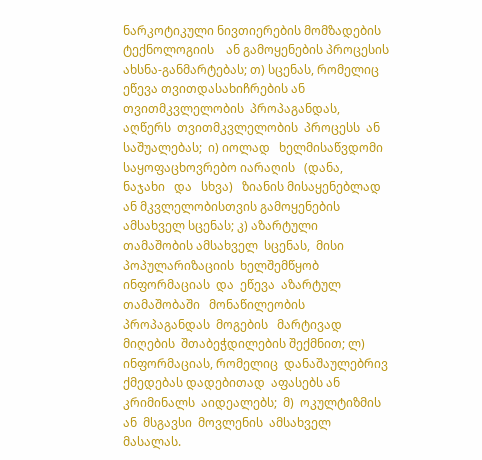ნარკოტიკული ნივთიერების მომზადების    ტექნოლოგიის    ან გამოყენების პროცესის ახსნა-განმარტებას; თ) სცენას, რომელიც ეწევა თვითდასახიჩრების ან თვითმკვლელობის  პროპაგანდას,  აღწერს  თვითმკვლელობის  პროცესს  ან  საშუალებას;  ი) იოლად   ხელმისაწვდომი საყოფაცხოვრებო იარაღის   (დანა,   ნაჯახი   და   სხვა)   ზიანის მისაყენებლად ან მკვლელობისთვის გამოყენების ამსახველ სცენას; კ) აზარტული თამაშობის ამსახველ  სცენას,  მისი  პოპულარიზაციის  ხელშემწყობ  ინფორმაციას  და  ეწევა  აზარტულ თამაშობაში   მონაწილეობის  პროპაგანდას  მოგების   მარტივად  მიღების  შთაბეჭდილების შექმნით; ლ) ინფორმაციას, რომელიც  დანაშაულებრივ ქმედებას დადებითად  აფასებს ან კრიმინალს  აიდეალებს;  მ)  ოკულტიზმის  ან  მსგავსი  მოვლენის  ამსახველ  მასალას.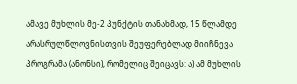ამავე მუხლის მე-2 პუნქტის თანახმად, 15 წლამდე არასრულწლოვნისთვის შეუფერებლად მიიჩნევა პროგრამა (ანონსი), რომელიც შეიცავს: ა) ამ მუხლის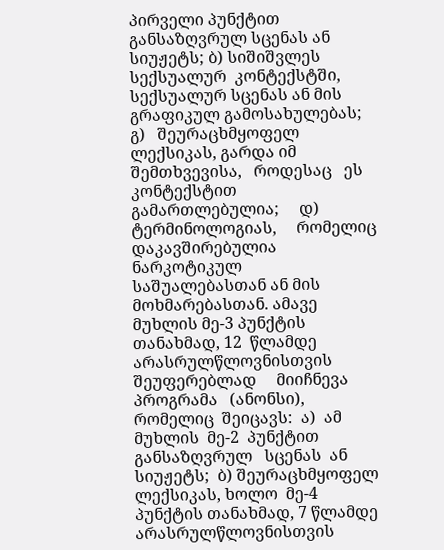პირველი პუნქტით განსაზღვრულ სცენას ან სიუჟეტს; ბ) სიშიშვლეს სექსუალურ  კონტექსტში, სექსუალურ სცენას ან მის  გრაფიკულ გამოსახულებას;   გ)   შეურაცხმყოფელ ლექსიკას, გარდა იმ   შემთხვევისა,   როდესაც   ეს კონტექსტით     გამართლებულია;     დ)     ტერმინოლოგიას,     რომელიც     დაკავშირებულია ნარკოტიკულ საშუალებასთან ან მის მოხმარებასთან. ამავე მუხლის მე-3 პუნქტის თანახმად, 12  წლამდე  არასრულწლოვნისთვის     შეუფერებლად     მიიჩნევა     პროგრამა   (ანონსი), რომელიც  შეიცავს:  ა)  ამ   მუხლის  მე-2  პუნქტით  განსაზღვრულ   სცენას  ან  სიუჟეტს;  ბ) შეურაცხმყოფელ  ლექსიკას, ხოლო  მე-4  პუნქტის თანახმად, 7 წლამდე არასრულწლოვნისთვის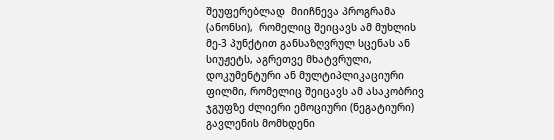შეუფერებლად  მიიჩნევა პროგრამა  (ანონსი),  რომელიც შეიცავს ამ მუხლის მე-3 პუნქტით განსაზღვრულ სცენას ან სიუჟეტს, აგრეთვე მხატვრული, დოკუმენტური ან მულტიპლიკაციური ფილმი, რომელიც შეიცავს ამ ასაკობრივ ჯგუფზე ძლიერი ემოციური (ნეგატიური) გავლენის მომხდენი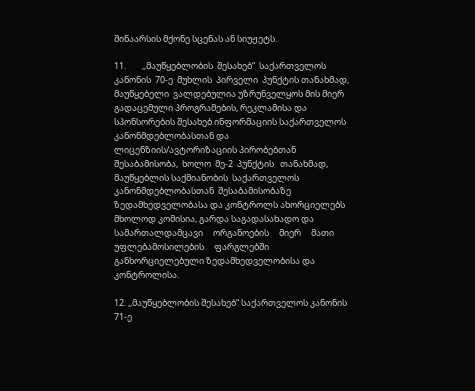შინაარსის მქონე სცენას ან სიუჟეტს.

11.        ,,მაუწყებლობის  შესახებ“  საქართველოს  კანონის  70-ე  მუხლის  პირველი  პუნქტის თანახმად, მაუწყებელი  ვალდებულია უზრუნველყოს მის მიერ  გადაცემული პროგრამების, რეკლამისა და სპონსორების შესახებ ინფორმაციის საქართველოს კანონმდებლობასთან და ლიცენზიის/ავტორიზაციის პირობებთან   შესაბამისობა,  ხოლო  მე-2  პუნქტის   თანახმად, მაუწყებლის საქმიანობის  საქართველოს კანონმდებლობასთან  შესაბამისობაზე ზედამხედველობასა და კონტროლს ახორციელებს მხოლოდ კომისია, გარდა საგადასახადო და     სამართალდამცავი     ორგანოების     მიერ     მათი     უფლებამოსილების     ფარგლებში განხორციელებული ზედამხედველობისა და კონტროლისა.

12. ,,მაუწყებლობის შესახებ“ საქართველოს კანონის 71-ე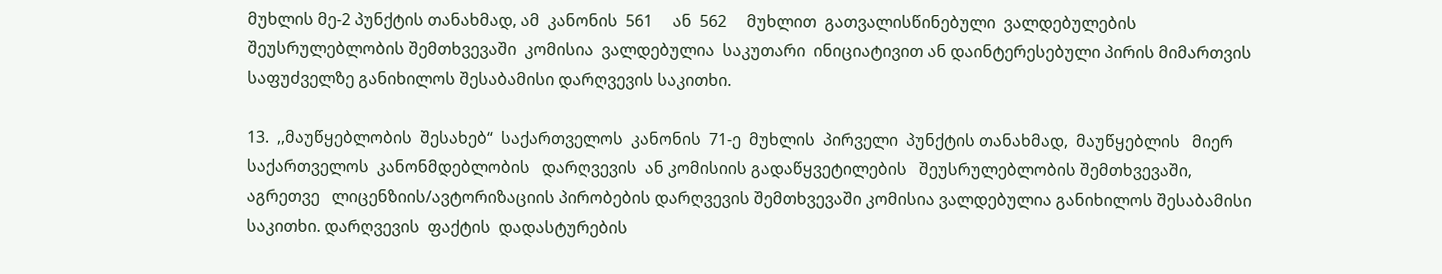მუხლის მე-2 პუნქტის თანახმად, ამ  კანონის  561     ან  562     მუხლით  გათვალისწინებული  ვალდებულების  შეუსრულებლობის შემთხვევაში  კომისია  ვალდებულია  საკუთარი  ინიციატივით ან დაინტერესებული პირის მიმართვის საფუძველზე განიხილოს შესაბამისი დარღვევის საკითხი.

13.  ,,მაუწყებლობის  შესახებ“  საქართველოს  კანონის  71-ე  მუხლის  პირველი  პუნქტის თანახმად,  მაუწყებლის   მიერ  საქართველოს  კანონმდებლობის   დარღვევის  ან კომისიის გადაწყვეტილების   შეუსრულებლობის შემთხვევაში, აგრეთვე   ლიცენზიის/ავტორიზაციის პირობების დარღვევის შემთხვევაში კომისია ვალდებულია განიხილოს შესაბამისი საკითხი. დარღვევის  ფაქტის  დადასტურების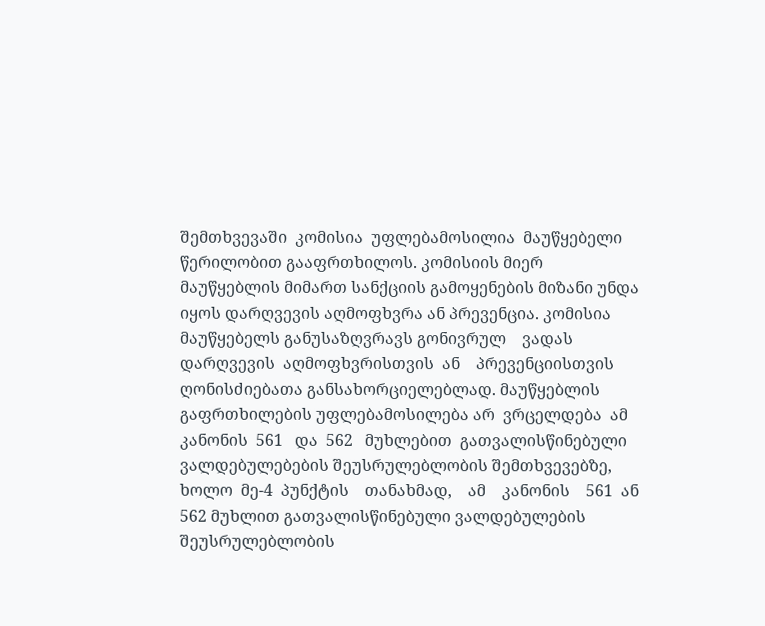შემთხვევაში  კომისია  უფლებამოსილია  მაუწყებელი წერილობით გააფრთხილოს. კომისიის მიერ  მაუწყებლის მიმართ სანქციის გამოყენების მიზანი უნდა იყოს დარღვევის აღმოფხვრა ან პრევენცია. კომისია მაუწყებელს განუსაზღვრავს გონივრულ    ვადას    დარღვევის  აღმოფხვრისთვის  ან    პრევენციისთვის ღონისძიებათა განსახორციელებლად. მაუწყებლის  გაფრთხილების უფლებამოსილება არ  ვრცელდება  ამ კანონის  561   და  562   მუხლებით  გათვალისწინებული  ვალდებულებების შეუსრულებლობის შემთხვევებზე,  ხოლო  მე-4  პუნქტის    თანახმად,    ამ    კანონის    561  ან    562 მუხლით გათვალისწინებული ვალდებულების შეუსრულებლობის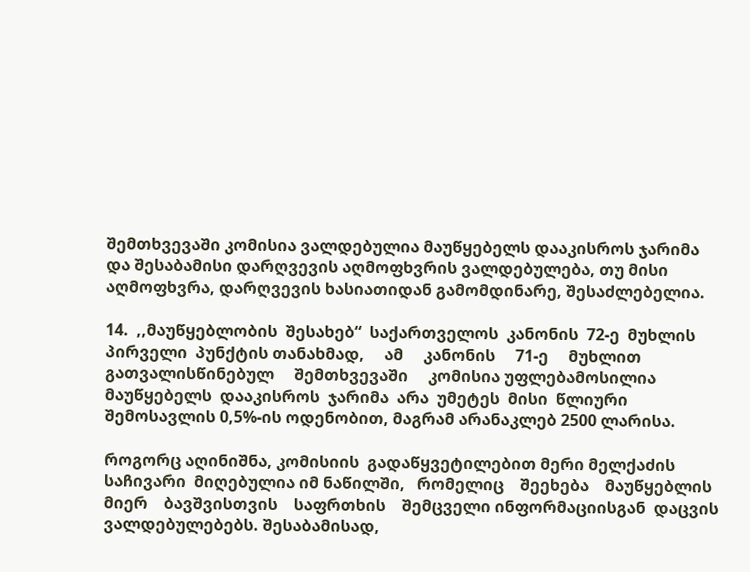შემთხვევაში კომისია ვალდებულია მაუწყებელს დააკისროს ჯარიმა და შესაბამისი დარღვევის აღმოფხვრის ვალდებულება, თუ მისი აღმოფხვრა, დარღვევის ხასიათიდან გამომდინარე, შესაძლებელია.

14.  ,,მაუწყებლობის  შესახებ“  საქართველოს  კანონის  72-ე  მუხლის  პირველი  პუნქტის თანახმად,     ამ     კანონის     71-ე     მუხლით     გათვალისწინებულ     შემთხვევაში     კომისია უფლებამოსილია  მაუწყებელს  დააკისროს  ჯარიმა  არა  უმეტეს  მისი  წლიური  შემოსავლის 0,5%-ის ოდენობით, მაგრამ არანაკლებ 2500 ლარისა.

როგორც აღინიშნა, კომისიის  გადაწყვეტილებით მერი მელქაძის საჩივარი  მიღებულია იმ ნაწილში,   რომელიც    შეეხება    მაუწყებლის    მიერ    ბავშვისთვის    საფრთხის    შემცველი ინფორმაციისგან  დაცვის ვალდებულებებს. შესაბამისად,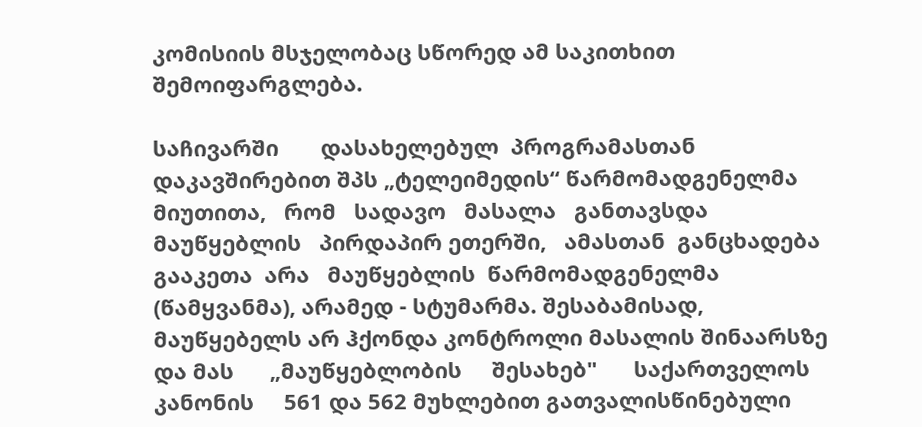კომისიის მსჯელობაც სწორედ ამ საკითხით შემოიფარგლება.

საჩივარში       დასახელებულ  პროგრამასთან დაკავშირებით შპს „ტელეიმედის“ წარმომადგენელმა   მიუთითა,   რომ   სადავო   მასალა   განთავსდა   მაუწყებლის   პირდაპირ ეთერში,   ამასთან  განცხადება  გააკეთა  არა   მაუწყებლის  წარმომადგენელმა   (წამყვანმა), არამედ - სტუმარმა. შესაბამისად, მაუწყებელს არ ჰქონდა კონტროლი მასალის შინაარსზე და მას      „მაუწყებლობის     შესახებ"      საქართველოს      კანონის     561 და 562 მუხლებით გათვალისწინებული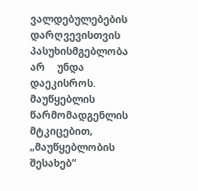ვალდებულებების დარღვევისთვის    პასუხისმგებლობა    არ    უნდა დაეკისროს.      მაუწყებლის     წარმომადგენლის      მტკიცებით,      „მაუწყებლობის  შესახებ“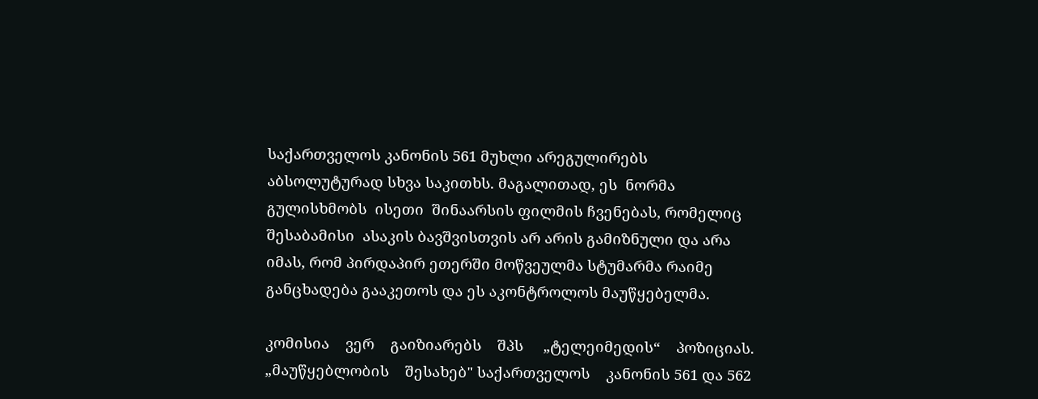საქართველოს კანონის 561 მუხლი არეგულირებს აბსოლუტურად სხვა საკითხს. მაგალითად, ეს  ნორმა  გულისხმობს  ისეთი  შინაარსის ფილმის ჩვენებას, რომელიც  შესაბამისი  ასაკის ბავშვისთვის არ არის გამიზნული და არა იმას, რომ პირდაპირ ეთერში მოწვეულმა სტუმარმა რაიმე განცხადება გააკეთოს და ეს აკონტროლოს მაუწყებელმა.

კომისია    ვერ    გაიზიარებს    შპს     „ტელეიმედის“    პოზიციას.     „მაუწყებლობის    შესახებ" საქართველოს    კანონის 561 და 562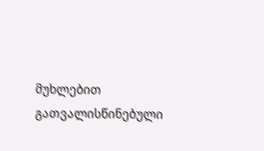მუხლებით    გათვალისწინებული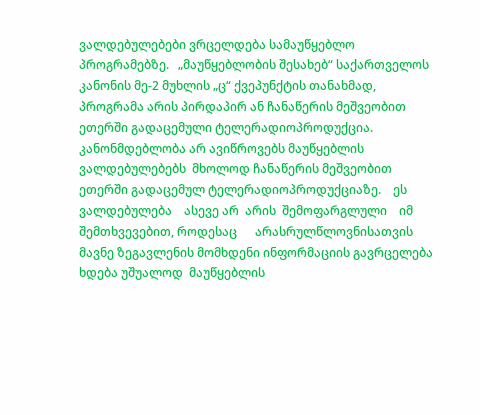ვალდებულებები ვრცელდება სამაუწყებლო პროგრამებზე.   „მაუწყებლობის შესახებ“ საქართველოს  კანონის მე-2 მუხლის „ც“ ქვეპუნქტის თანახმად,  პროგრამა არის პირდაპირ ან ჩანაწერის მეშვეობით ეთერში გადაცემული ტელერადიოპროდუქცია. კანონმდებლობა არ ავიწროვებს მაუწყებლის ვალდებულებებს  მხოლოდ ჩანაწერის მეშვეობით  ეთერში გადაცემულ ტელერადიოპროდუქციაზე.    ეს  ვალდებულება    ასევე არ  არის  შემოფარგლული    იმ შემთხვევებით, როდესაც      არასრულწლოვნისათვის მავნე ზეგავლენის მომხდენი ინფორმაციის გავრცელება ხდება უშუალოდ  მაუწყებლის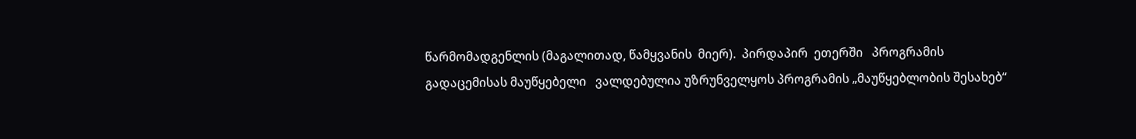წარმომადგენლის (მაგალითად, წამყვანის  მიერ).  პირდაპირ  ეთერში   პროგრამის გადაცემისას მაუწყებელი   ვალდებულია უზრუნველყოს პროგრამის „მაუწყებლობის შესახებ“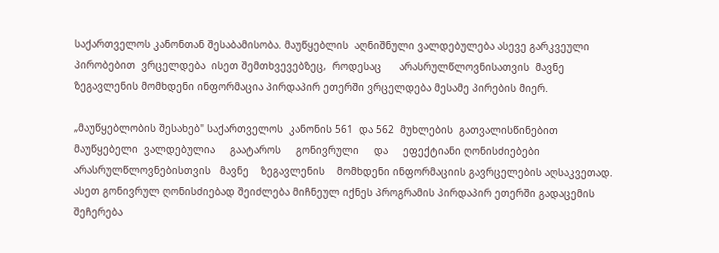საქართველოს კანონთან შესაბამისობა. მაუწყებლის  აღნიშნული ვალდებულება ასევე გარკვეული  პირობებით  ვრცელდება  ისეთ შემთხვევებზეც,  როდესაც      არასრულწლოვნისათვის  მავნე  ზეგავლენის მომხდენი ინფორმაცია პირდაპირ ეთერში ვრცელდება მესამე პირების მიერ.

„მაუწყებლობის შესახებ" საქართველოს  კანონის 561  და 562  მუხლების  გათვალისწინებით მაუწყებელი  ვალდებულია     გაატაროს     გონივრული     და     ეფექტიანი ღონისძიებები არასრულწლოვნებისთვის   მავნე    ზეგავლენის    მომხდენი ინფორმაციის გავრცელების აღსაკვეთად. ასეთ გონივრულ ღონისძიებად შეიძლება მიჩნეულ იქნეს პროგრამის პირდაპირ ეთერში გადაცემის შეჩერება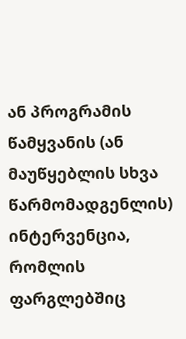ან პროგრამის წამყვანის (ან მაუწყებლის სხვა წარმომადგენლის) ინტერვენცია,   რომლის   ფარგლებშიც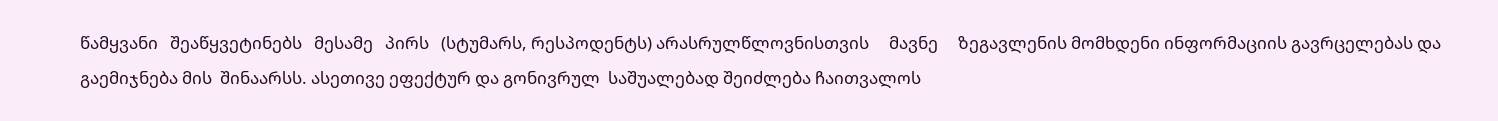წამყვანი   შეაწყვეტინებს   მესამე   პირს   (სტუმარს, რესპოდენტს) არასრულწლოვნისთვის     მავნე     ზეგავლენის მომხდენი ინფორმაციის გავრცელებას და გაემიჯნება მის  შინაარსს. ასეთივე ეფექტურ და გონივრულ  საშუალებად შეიძლება ჩაითვალოს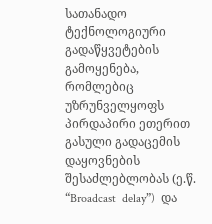სათანადო  ტექნოლოგიური გადაწყვეტების გამოყენება,  რომლებიც უზრუნველყოფს პირდაპირი ეთერით გასული გადაცემის დაყოვნების შესაძლებლობას (ე.წ. “Broadcast  delay”)  და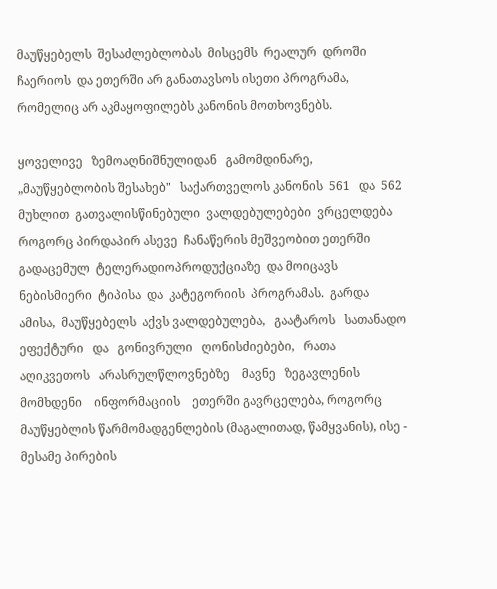მაუწყებელს  შესაძლებლობას  მისცემს  რეალურ  დროში  ჩაერიოს  და ეთერში არ განათავსოს ისეთი პროგრამა, რომელიც არ აკმაყოფილებს კანონის მოთხოვნებს.

ყოველივე   ზემოაღნიშნულიდან   გამომდინარე, „მაუწყებლობის შესახებ"   საქართველოს კანონის  561   და  562  მუხლით  გათვალისწინებული  ვალდებულებები  ვრცელდება  როგორც პირდაპირ ასევე  ჩანაწერის მეშვეობით ეთერში გადაცემულ  ტელერადიოპროდუქციაზე  და მოიცავს  ნებისმიერი  ტიპისა  და  კატეგორიის  პროგრამას.  გარდა  ამისა,  მაუწყებელს  აქვს ვალდებულება,   გაატაროს   სათანადო   ეფექტური   და   გონივრული   ღონისძიებები,   რათა აღიკვეთოს   არასრულწლოვნებზე    მავნე   ზეგავლენის   მომხდენი    ინფორმაციის    ეთერში გავრცელება, როგორც მაუწყებლის წარმომადგენლების (მაგალითად, წამყვანის), ისე - მესამე პირების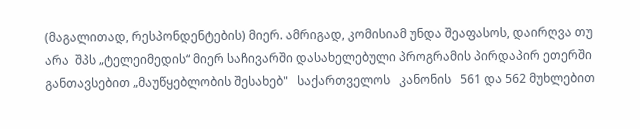(მაგალითად, რესპონდენტების) მიერ. ამრიგად, კომისიამ უნდა შეაფასოს, დაირღვა თუ არა  შპს „ტელეიმედის“ მიერ საჩივარში დასახელებული პროგრამის პირდაპირ ეთერში განთავსებით „მაუწყებლობის შესახებ"   საქართველოს   კანონის   561 და 562 მუხლებით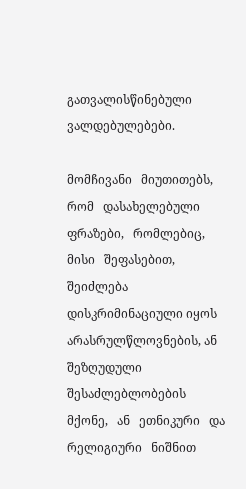გათვალისწინებული ვალდებულებები.

მომჩივანი   მიუთითებს,   რომ   დასახელებული   ფრაზები,   რომლებიც,   მისი   შეფასებით, შეიძლება დისკრიმინაციული იყოს არასრულწლოვნების, ან შეზღუდული შესაძლებლობების მქონე,   ან   ეთნიკური   და   რელიგიური   ნიშნით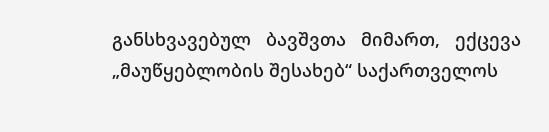განსხვავებულ   ბავშვთა   მიმართ,   ექცევა „მაუწყებლობის შესახებ“ საქართველოს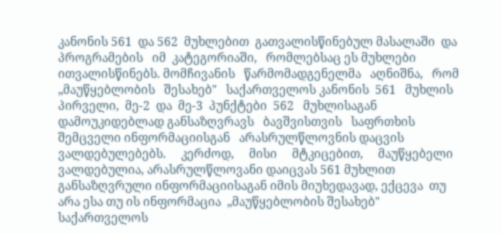კანონის 561  და 562  მუხლებით  გათვალისწინებულ მასალაში  და   პროგრამების   იმ  კატეგორიაში,   რომლებსაც ეს მუხლები ითვალისწინებს. მომჩივანის   წარმომადგენელმა   აღნიშნა,   რომ   „მაუწყებლობის   შესახებ"   საქართველოს კანონის  561   მუხლის  პირველი,  მე-2  და  მე-3  პუნქტები  562   მუხლისაგან  დამოუკიდებლად განსაზღვრავს   ბავშვისთვის   საფრთხის შემცველი ინფორმაციისგან   არასრულწლოვნის დაცვის     ვალდებულებებს.     კერძოდ,     მისი     მტკიცებით,     მაუწყებელი     ვალდებულია, არასრულწლოვანი დაიცვას 561 მუხლით განსაზღვრული ინფორმაციისაგან იმის მიუხედავად, ექცევა  თუ  არა ესა თუ ის ინფორმაცია  „მაუწყებლობის შესახებ" საქართველოს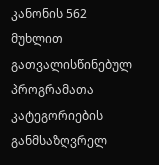კანონის 562 მუხლით გათვალისწინებულ პროგრამათა კატეგორიების განმსაზღვრელ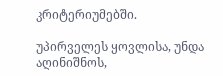კრიტერიუმებში.

უპირველეს ყოვლისა, უნდა აღინიშნოს,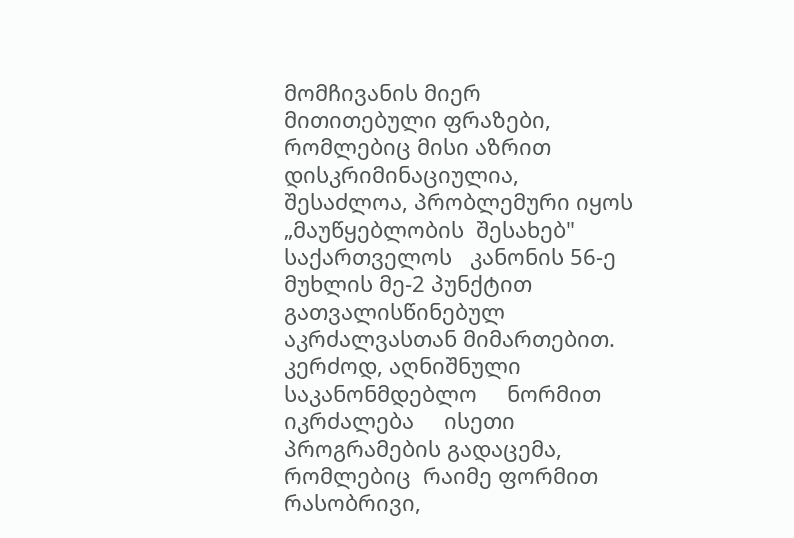მომჩივანის მიერ მითითებული ფრაზები, რომლებიც მისი აზრით დისკრიმინაციულია,  შესაძლოა, პრობლემური იყოს  „მაუწყებლობის  შესახებ" საქართველოს   კანონის 56-ე მუხლის მე-2 პუნქტით   გათვალისწინებულ   აკრძალვასთან მიმართებით. კერძოდ, აღნიშნული     საკანონმდებლო     ნორმით     იკრძალება     ისეთი პროგრამების გადაცემა, რომლებიც  რაიმე ფორმით რასობრივი,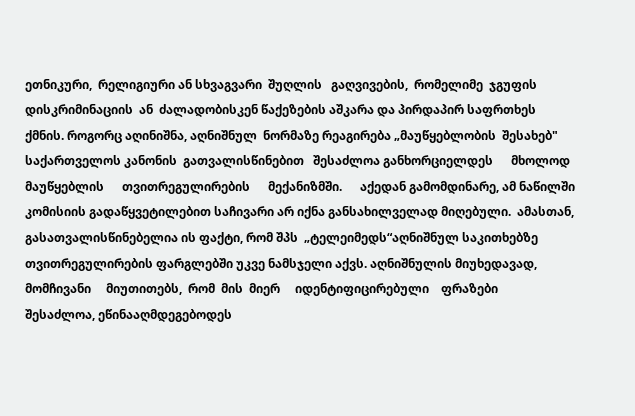ეთნიკური,  რელიგიური ან სხვაგვარი  შუღლის   გაღვივების,  რომელიმე  ჯგუფის   დისკრიმინაციის  ან  ძალადობისკენ წაქეზების აშკარა და პირდაპირ საფრთხეს  ქმნის. როგორც აღინიშნა, აღნიშნულ  ნორმაზე რეაგირება „მაუწყებლობის  შესახებ" საქართველოს კანონის  გათვალისწინებით   შესაძლოა განხორციელდეს      მხოლოდ     მაუწყებლის      თვითრეგულირების      მექანიზმში.      აქედან გამომდინარე, ამ ნაწილში კომისიის გადაწყვეტილებით საჩივარი არ იქნა განსახილველად მიღებული.  ამასთან,  გასათვალისწინებელია ის ფაქტი, რომ შპს  „ტელეიმედს“აღნიშნულ საკითხებზე თვითრეგულირების ფარგლებში უკვე ნამსჯელი აქვს. აღნიშნულის მიუხედავად, მომჩივანი     მიუთითებს,  რომ  მის  მიერ     იდენტიფიცირებული    ფრაზები     შესაძლოა, ეწინააღმდეგებოდეს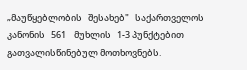„მაუწყებლობის   შესახებ"   საქართველოს   კანონის   561    მუხლის   1-3 პუნქტებით გათვალისწინებულ მოთხოვნებს.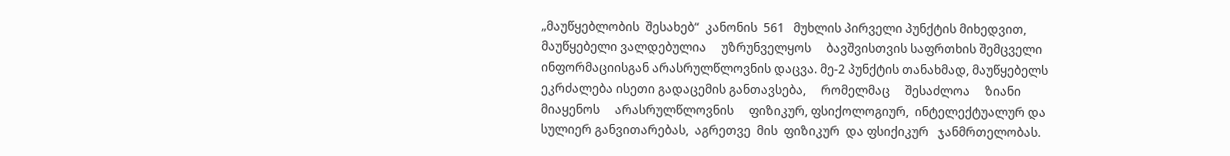„მაუწყებლობის  შესახებ“  კანონის  561   მუხლის პირველი პუნქტის მიხედვით,  მაუწყებელი ვალდებულია     უზრუნველყოს     ბავშვისთვის საფრთხის შემცველი     ინფორმაციისგან არასრულწლოვნის დაცვა. მე-2 პუნქტის თანახმად, მაუწყებელს ეკრძალება ისეთი გადაცემის განთავსება,     რომელმაც     შესაძლოა     ზიანი     მიაყენოს     არასრულწლოვნის     ფიზიკურ, ფსიქოლოგიურ,  ინტელექტუალურ და სულიერ განვითარებას,  აგრეთვე  მის  ფიზიკურ  და ფსიქიკურ   ჯანმრთელობას.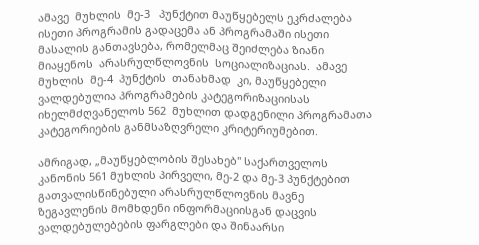ამავე  მუხლის  მე-3   პუნქტით მაუწყებელს ეკრძალება ისეთი პროგრამის გადაცემა ან პროგრამაში ისეთი მასალის განთავსება, რომელმაც შეიძლება ზიანი მიაყენოს  არასრულწლოვნის  სოციალიზაციას.  ამავე  მუხლის  მე-4  პუნქტის  თანახმად  კი, მაუწყებელი ვალდებულია პროგრამების კატეგორიზაციისას იხელმძღვანელოს 562  მუხლით დადგენილი პროგრამათა კატეგორიების განმსაზღვრელი კრიტერიუმებით.

ამრიგად, „მაუწყებლობის შესახებ" საქართველოს კანონის 561 მუხლის პირველი, მე-2 და მე-3 პუნქტებით გათვალისწინებული არასრულწლოვნის მავნე ზეგავლენის მომხდენი ინფორმაციისგან დაცვის ვალდებულებების ფარგლები და შინაარსი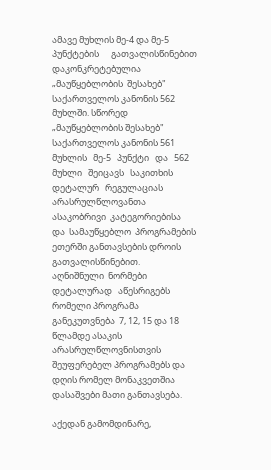ამავე მუხლის მე-4 და მე-5 პუნქტების      გათვალისწინებით დაკონკრეტებულია „მაუწყებლობის  შესახებ" საქართველოს კანონის 562 მუხლში. სწორედ „მაუწყებლობის შესახებ" საქართველოს კანონის 561 მუხლის   მე-5   პუნქტი   და   562     მუხლი   შეიცავს   საკითხის   დეტალურ   რეგულაციას არასრულწლოვანთა  ასაკობრივი  კატეგორიებისა  და  სამაუწყებლო  პროგრამების  ეთერში განთავსების დროის გათვალისწინებით.   აღნიშნული  ნორმები  დეტალურად   აწესრიგებს რომელი პროგრამა განეკუთვნება  7, 12, 15 და 18 წლამდე ასაკის  არასრულწლოვნისთვის შეუფერებელ პროგრამებს და დღის რომელ მონაკვეთშია დასაშვები მათი განთავსება.

აქედან გამომდინარე,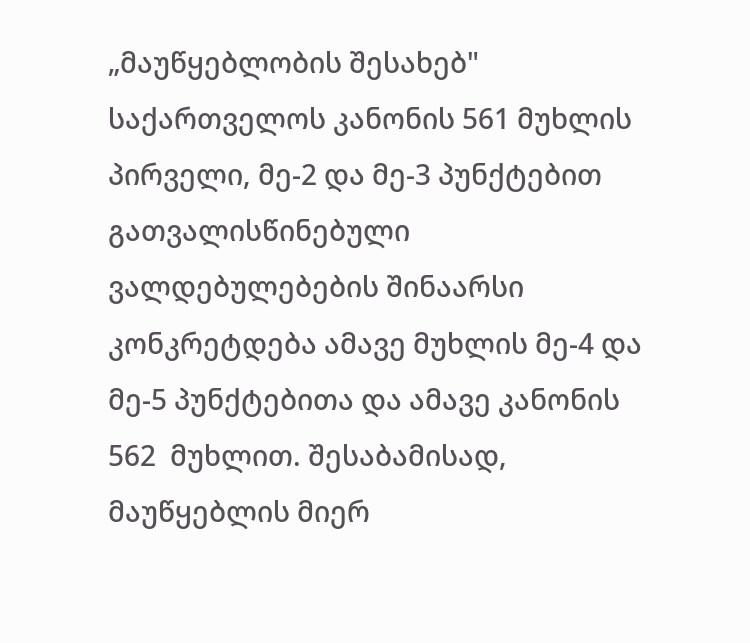„მაუწყებლობის შესახებ" საქართველოს კანონის 561 მუხლის პირველი, მე-2 და მე-3 პუნქტებით გათვალისწინებული ვალდებულებების შინაარსი კონკრეტდება ამავე მუხლის მე-4 და მე-5 პუნქტებითა და ამავე კანონის 562  მუხლით. შესაბამისად, მაუწყებლის მიერ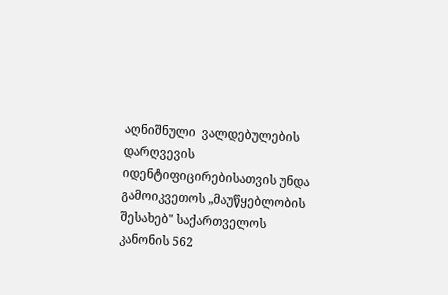აღნიშნული  ვალდებულების დარღვევის  იდენტიფიცირებისათვის უნდა გამოიკვეთოს „მაუწყებლობის შესახებ" საქართველოს კანონის 562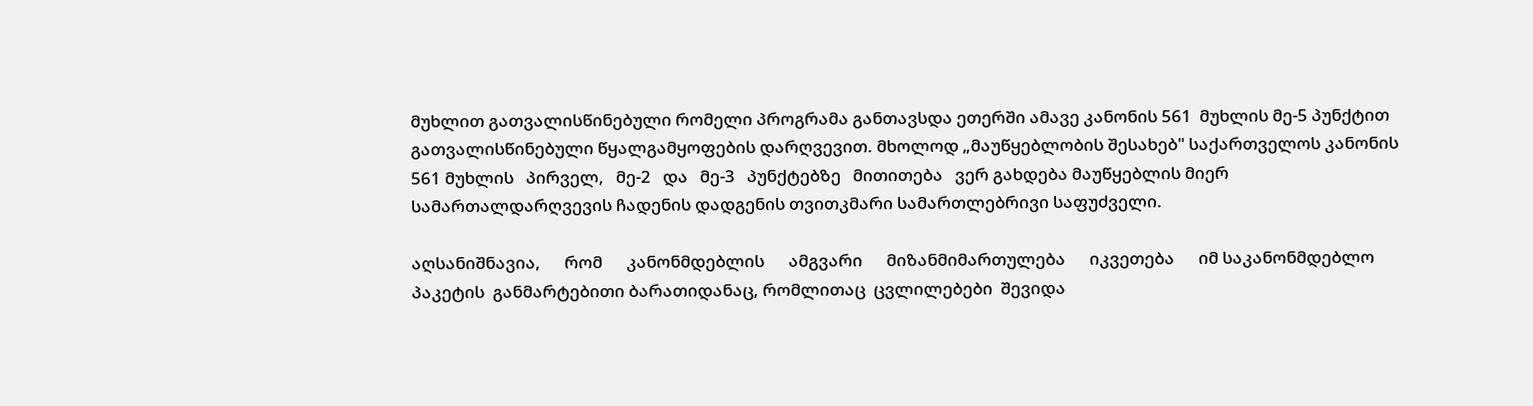მუხლით გათვალისწინებული რომელი პროგრამა განთავსდა ეთერში ამავე კანონის 561  მუხლის მე-5 პუნქტით გათვალისწინებული წყალგამყოფების დარღვევით. მხოლოდ „მაუწყებლობის შესახებ" საქართველოს კანონის 561 მუხლის   პირველ,   მე-2   და   მე-3   პუნქტებზე   მითითება   ვერ გახდება მაუწყებლის მიერ სამართალდარღვევის ჩადენის დადგენის თვითკმარი სამართლებრივი საფუძველი.

აღსანიშნავია,      რომ      კანონმდებლის      ამგვარი      მიზანმიმართულება      იკვეთება      იმ საკანონმდებლო  პაკეტის  განმარტებითი ბარათიდანაც, რომლითაც  ცვლილებები  შევიდა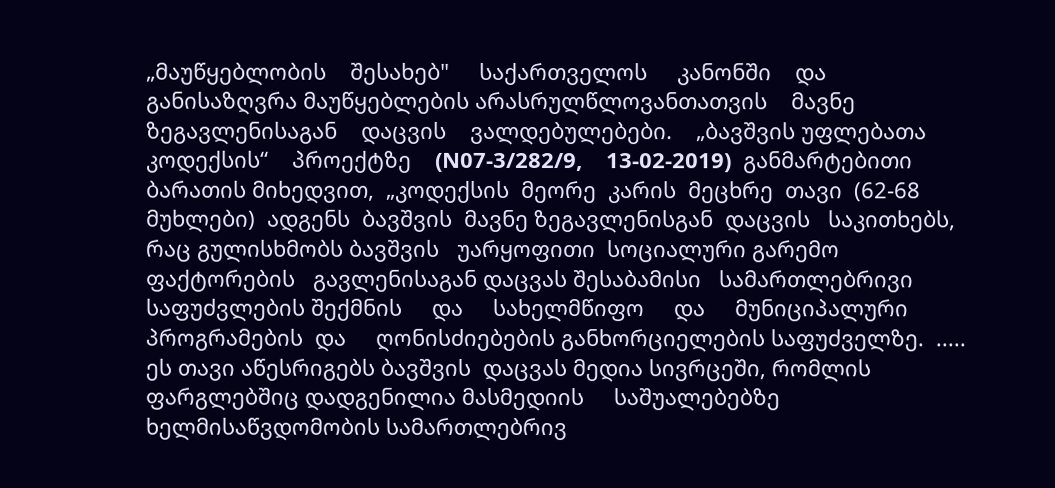„მაუწყებლობის    შესახებ"     საქართველოს     კანონში    და     განისაზღვრა მაუწყებლების არასრულწლოვანთათვის    მავნე    ზეგავლენისაგან    დაცვის    ვალდებულებები.    „ბავშვის უფლებათა    კოდექსის“    პროექტზე    (N07-3/282/9,    13-02-2019)  განმარტებითი  ბარათის მიხედვით,  „კოდექსის  მეორე  კარის  მეცხრე  თავი  (62-68  მუხლები)  ადგენს  ბავშვის  მავნე ზეგავლენისგან  დაცვის   საკითხებს, რაც გულისხმობს ბავშვის   უარყოფითი  სოციალური გარემო  ფაქტორების   გავლენისაგან დაცვას შესაბამისი   სამართლებრივი  საფუძვლების შექმნის     და     სახელმწიფო     და     მუნიციპალური  პროგრამების  და     ღონისძიებების განხორციელების საფუძველზე.  .....   ეს თავი აწესრიგებს ბავშვის  დაცვას მედია სივრცეში, რომლის     ფარგლებშიც დადგენილია მასმედიის     საშუალებებზე  ხელმისაწვდომობის სამართლებრივ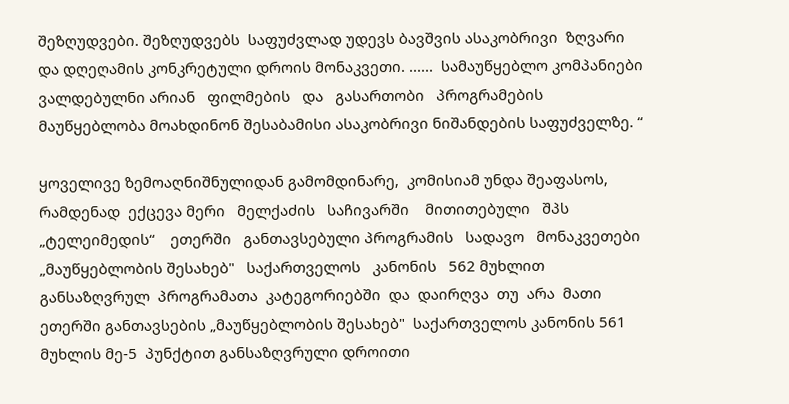შეზღუდვები. შეზღუდვებს  საფუძვლად უდევს ბავშვის ასაკობრივი  ზღვარი და დღეღამის კონკრეტული დროის მონაკვეთი. ......  სამაუწყებლო კომპანიები ვალდებულნი არიან   ფილმების   და   გასართობი   პროგრამების   მაუწყებლობა მოახდინონ შესაბამისი ასაკობრივი ნიშანდების საფუძველზე. “

ყოველივე ზემოაღნიშნულიდან გამომდინარე,  კომისიამ უნდა შეაფასოს, რამდენად  ექცევა მერი   მელქაძის   საჩივარში    მითითებული   შპს   „ტელეიმედის“    ეთერში   განთავსებული პროგრამის   სადავო   მონაკვეთები „მაუწყებლობის შესახებ"   საქართველოს   კანონის   562 მუხლით  განსაზღვრულ  პროგრამათა  კატეგორიებში  და  დაირღვა  თუ  არა  მათი  ეთერში განთავსების „მაუწყებლობის შესახებ"  საქართველოს კანონის 561 მუხლის მე-5  პუნქტით განსაზღვრული დროითი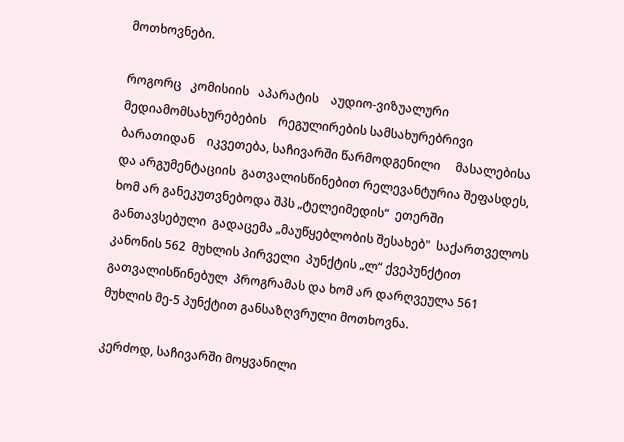მოთხოვნები.

როგორც   კომისიის   აპარატის    აუდიო-ვიზუალური მედიამომსახურებების    რეგულირების სამსახურებრივი    ბარათიდან    იკვეთება, საჩივარში წარმოდგენილი     მასალებისა    და არგუმენტაციის  გათვალისწინებით რელევანტურია შეფასდეს, ხომ არ განეკუთვნებოდა შპს „ტელეიმედის“  ეთერში  განთავსებული  გადაცემა „მაუწყებლობის შესახებ"  საქართველოს კანონის 562  მუხლის პირველი  პუნქტის „ლ“ ქვეპუნქტით გათვალისწინებულ  პროგრამას და ხომ არ დარღვეულა 561 მუხლის მე-5 პუნქტით განსაზღვრული მოთხოვნა.

კერძოდ, საჩივარში მოყვანილი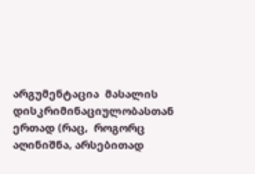არგუმენტაცია  მასალის  დისკრიმინაციულობასთან ერთად (რაც,  როგორც  აღინიშნა, არსებითად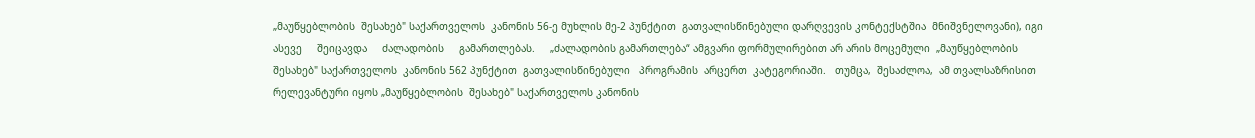„მაუწყებლობის  შესახებ" საქართველოს  კანონის 56-ე მუხლის მე-2 პუნქტით  გათვალისწინებული დარღვევის კონტექსტშია  მნიშვნელოვანი), იგი ასევე     შეიცავდა     ძალადობის     გამართლებას.     „ძალადობის გამართლება“ ამგვარი ფორმულირებით არ არის მოცემული  „მაუწყებლობის შესახებ" საქართველოს  კანონის 562 პუნქტით  გათვალისწინებული   პროგრამის  არცერთ  კატეგორიაში.   თუმცა,  შესაძლოა,  ამ თვალსაზრისით  რელევანტური იყოს „მაუწყებლობის  შესახებ" საქართველოს კანონის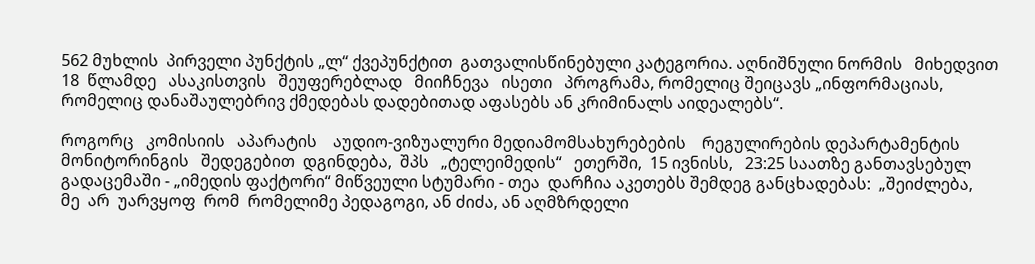562 მუხლის  პირველი პუნქტის „ლ“ ქვეპუნქტით  გათვალისწინებული კატეგორია. აღნიშნული ნორმის   მიხედვით   18  წლამდე   ასაკისთვის   შეუფერებლად   მიიჩნევა   ისეთი   პროგრამა, რომელიც შეიცავს „ინფორმაციას, რომელიც დანაშაულებრივ ქმედებას დადებითად აფასებს ან კრიმინალს აიდეალებს“.

როგორც   კომისიის   აპარატის    აუდიო-ვიზუალური მედიამომსახურებების    რეგულირების დეპარტამენტის  მონიტორინგის   შედეგებით  დგინდება,  შპს   „ტელეიმედის“   ეთერში,  15 ივნისს,   23:25 საათზე განთავსებულ გადაცემაში - „იმედის ფაქტორი“ მიწვეული სტუმარი - თეა  დარჩია აკეთებს შემდეგ განცხადებას:  „შეიძლება,  მე  არ  უარვყოფ  რომ  რომელიმე პედაგოგი, ან ძიძა, ან აღმზრდელი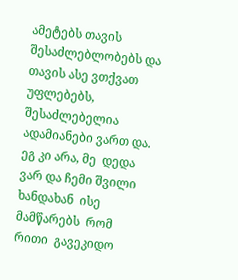ამეტებს თავის შესაძლებლობებს და თავის ასე ვთქვათ უფლებებს, შესაძლებელია  ადამიანები ვართ და. ეგ კი არა, მე  დედა ვარ და ჩემი შვილი ხანდახან  ისე   მამწარებს  რომ  რითი  გავეკიდო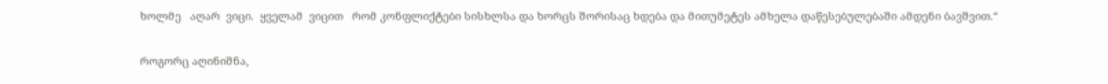ხოლმე   აღარ  ვიცი.  ყველამ  ვიცით   რომ კონფლიქტები სისხლსა და ხორცს შორისაც ხდება და მითუმეტეს ამხელა დაწესებულებაში ამდენი ბავშვით.“

როგორც აღინიშნა,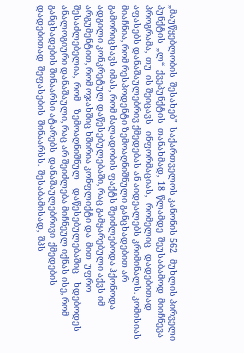„მაუწყებლობის  შესახებ"  საქართველოს კანონის 562   მუხლის პირველი პუნქტის  „ლ“  ქვეპუნქტის  თანახმად,  18  წლამდე  შეუსაბამოდ  მიიჩნევა  პროგრამა,  თუ  ის შეიცავს   ინფორმაციას,   რომელიც   დადებითად   აფასებს დანაშაულებრივ ქმედებას ან აიდეალებს კრიმინალს. კომისიას მიაჩნია, რომ რესპოდენტი ზემოაღნიშნული განცხადებით არ გამორიცხავს იმას, რომ ძალადობის ფაქტს შეიძლებოდა ჰქონოდა ადგილი კონკრეტულ დაწესებულებაში, რაც გამყარებული აქვს იმ არგუმენტით, რომ ოჯახშიც ხშირია კონფლიქტი და  მით  უფრო  შესაძლებელია,  რომ    ზემოაღნიშნულ    დაწესებულებაშიც    ხდებოდეს ანალოგიური დანაშაული, რაც არ შეიძლება მიჩნეულ იქნას ისე, რომ განცხადების შინაარსი ატარებს  დანაშაულებრივი  ქმედების  დადებითად  შეფასების  შინაარსს.  შესაბამისად,  შპს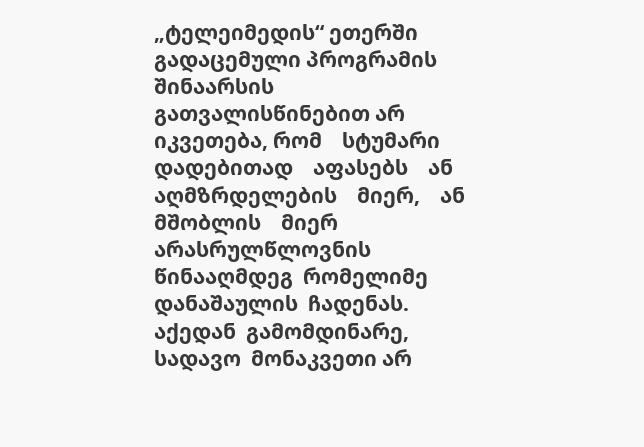„ტელეიმედის“ ეთერში გადაცემული პროგრამის შინაარსის გათვალისწინებით არ იკვეთება, რომ    სტუმარი    დადებითად    აფასებს    ან    აღმზრდელების    მიერ,    ან    მშობლის    მიერ არასრულწლოვნის  წინააღმდეგ  რომელიმე  დანაშაულის  ჩადენას.    აქედან  გამომდინარე, სადავო  მონაკვეთი არ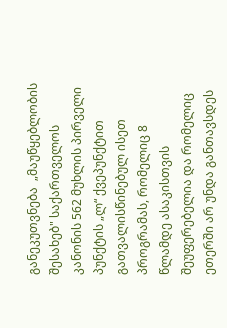განეკუთვნება  „მაუწყებლობის  შესახებ" საქართველოს  კანონის 562 მუხლის პირველი პუნქტის „ლ“ ქვეპუნქტით გათვალისწინებულ ისეთ პროგრამას, რომელიც 8 წლამდე ასაკისთვის შეუფერებელია და რომელიც ეთერში არ უნდა განთავსდეს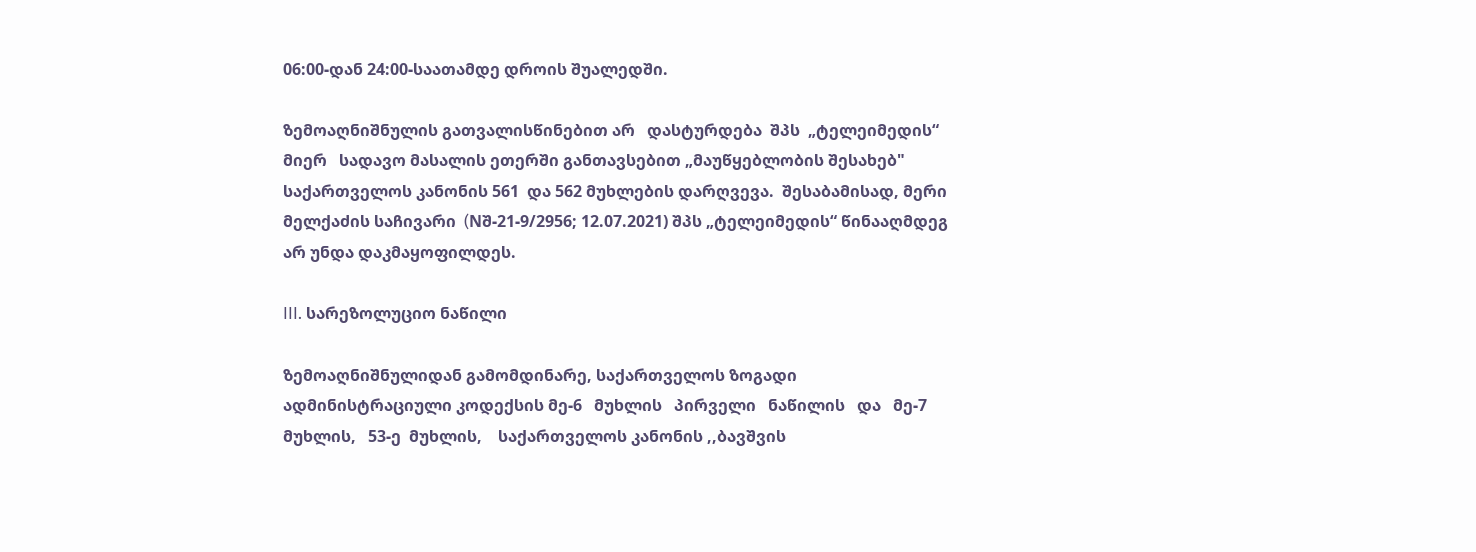06:00-დან 24:00-საათამდე დროის შუალედში.

ზემოაღნიშნულის გათვალისწინებით არ   დასტურდება  შპს  „ტელეიმედის“  მიერ   სადავო მასალის ეთერში განთავსებით „მაუწყებლობის შესახებ" საქართველოს კანონის 561  და 562 მუხლების დარღვევა.  შესაბამისად, მერი მელქაძის საჩივარი  (Nშ-21-9/2956; 12.07.2021) შპს „ტელეიმედის“ წინააღმდეგ არ უნდა დაკმაყოფილდეს.

III. სარეზოლუციო ნაწილი

ზემოაღნიშნულიდან გამომდინარე, საქართველოს ზოგადი ადმინისტრაციული კოდექსის მე-6   მუხლის   პირველი   ნაწილის   და   მე-7   მუხლის,   53-ე  მუხლის,    საქართველოს კანონის ,,ბავშვის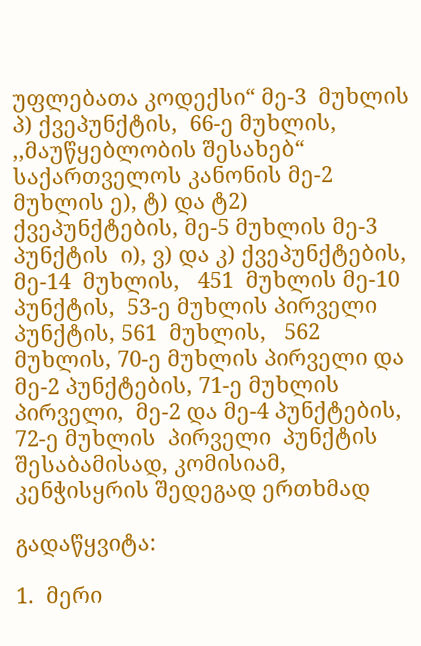უფლებათა კოდექსი“ მე-3  მუხლის პ) ქვეპუნქტის,  66-ე მუხლის,  ,,მაუწყებლობის შესახებ“ საქართველოს კანონის მე-2 მუხლის ე), ტ) და ტ2) ქვეპუნქტების, მე-5 მუხლის მე-3 პუნქტის  ი), ვ) და კ) ქვეპუნქტების, მე-14  მუხლის,   451  მუხლის მე-10 პუნქტის,  53-ე მუხლის პირველი პუნქტის, 561  მუხლის,   562  მუხლის, 70-ე მუხლის პირველი და მე-2 პუნქტების, 71-ე მუხლის  პირველი,  მე-2 და მე-4 პუნქტების, 72-ე მუხლის  პირველი  პუნქტის  შესაბამისად, კომისიამ, კენჭისყრის შედეგად ერთხმად

გადაწყვიტა:

1.  მერი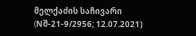მელქაძის საჩივარი (Nშ-21-9/2956; 12.07.2021)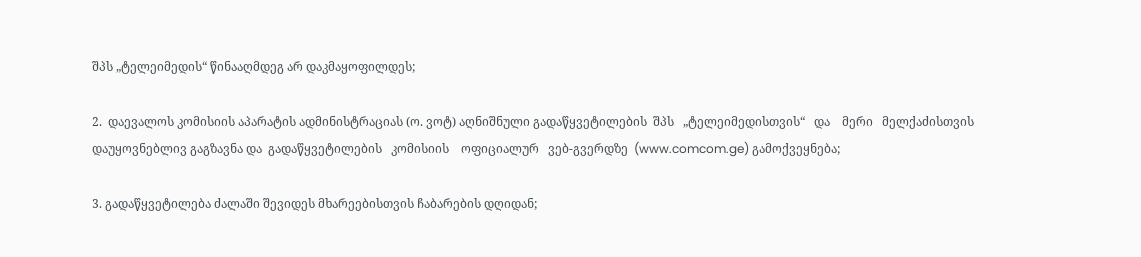შპს „ტელეიმედის“ წინააღმდეგ არ დაკმაყოფილდეს;

2.  დაევალოს კომისიის აპარატის ადმინისტრაციას (ო. ვოტ) აღნიშნული გადაწყვეტილების  შპს   „ტელეიმედისთვის“   და    მერი   მელქაძისთვის  დაუყოვნებლივ გაგზავნა და  გადაწყვეტილების   კომისიის    ოფიციალურ   ვებ-გვერდზე  (www.comcom.ge) გამოქვეყნება;

3. გადაწყვეტილება ძალაში შევიდეს მხარეებისთვის ჩაბარების დღიდან;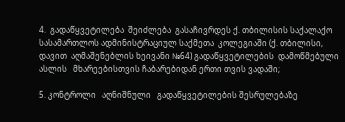4.  გადაწყვეტილება  შეიძლება  გასაჩივრდეს ქ. თბილისის საქალაქო  სასამართლოს ადმინისტრაციულ საქმეთა  კოლეგიაში (ქ. თბილისი, დავით  აღმაშენებლის ხეივანი №64) გადაწყვეტილების  დამოწმებული ასლის   მხარეებისთვის ჩაბარებიდან ერთი თვის ვადაში;

5. კონტროლი   აღნიშნული   გადაწყვეტილების შესრულებაზე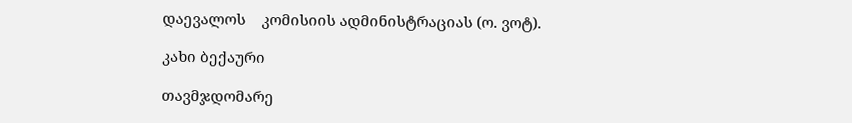დაევალოს    კომისიის ადმინისტრაციას (ო. ვოტ).

კახი ბექაური

თავმჯდომარე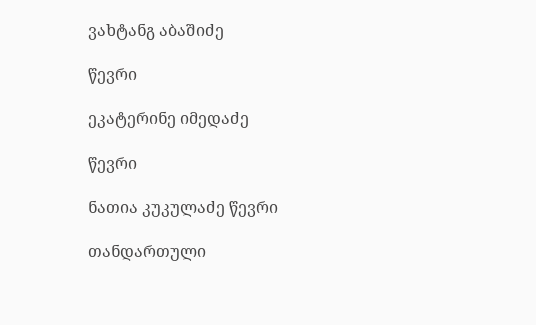ვახტანგ აბაშიძე

წევრი

ეკატერინე იმედაძე

წევრი

ნათია კუკულაძე წევრი

თანდართული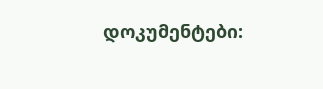დოკუმენტები: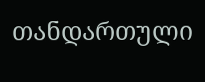თანდართული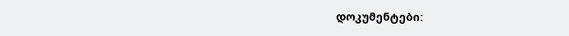დოკუმენტები: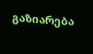გაზიარება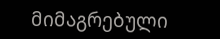მიმაგრებული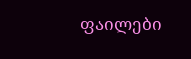ფაილები